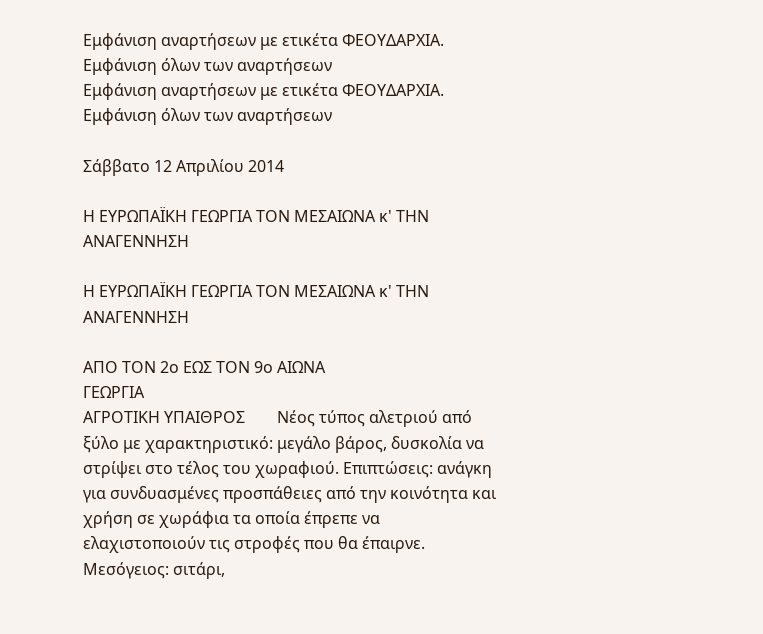Εμφάνιση αναρτήσεων με ετικέτα ΦΕΟΥΔΑΡΧΙΑ. Εμφάνιση όλων των αναρτήσεων
Εμφάνιση αναρτήσεων με ετικέτα ΦΕΟΥΔΑΡΧΙΑ. Εμφάνιση όλων των αναρτήσεων

Σάββατο 12 Απριλίου 2014

Η ΕΥΡΩΠΑΪΚΗ ΓΕΩΡΓΙΑ ΤΟΝ ΜΕΣΑΙΩΝΑ κ' ΤΗΝ ΑΝΑΓΕΝΝΗΣΗ

Η ΕΥΡΩΠΑΪΚΗ ΓΕΩΡΓΙΑ ΤΟΝ ΜΕΣΑΙΩΝΑ κ' ΤΗΝ ΑΝΑΓΕΝΝΗΣΗ

ΑΠΟ ΤΟΝ 2ο ΕΩΣ ΤΟΝ 9ο ΑΙΩΝΑ
ΓΕΩΡΓΙΑ
ΑΓΡΟΤΙΚΗ ΥΠΑΙΘΡΟΣ        Νέος τύπος αλετριού από ξύλο με χαρακτηριστικό: μεγάλο βάρος, δυσκολία να στρίψει στο τέλος του χωραφιού. Επιπτώσεις: ανάγκη για συνδυασμένες προσπάθειες από την κοινότητα και χρήση σε χωράφια τα οποία έπρεπε να ελαχιστοποιούν τις στροφές που θα έπαιρνε.
Μεσόγειος: σιτάρι,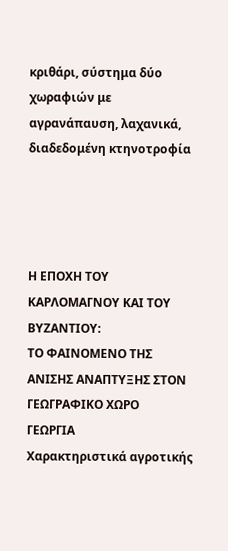κριθάρι, σύστημα δύο χωραφιών με αγρανάπαυση, λαχανικά, διαδεδομένη κτηνοτροφία




Η ΕΠΟΧΗ ΤΟΥ ΚΑΡΛΟΜΑΓΝΟΥ ΚΑΙ ΤΟΥ ΒΥΖΑΝΤΙΟΥ:
ΤΟ ΦΑΙΝΟΜΕΝΟ ΤΗΣ ΑΝΙΣΗΣ ΑΝΑΠΤΥΞΗΣ ΣΤΟΝ ΓΕΩΓΡΑΦΙΚΟ ΧΩΡΟ
ΓΕΩΡΓΙΑ
Χαρακτηριστικά αγροτικής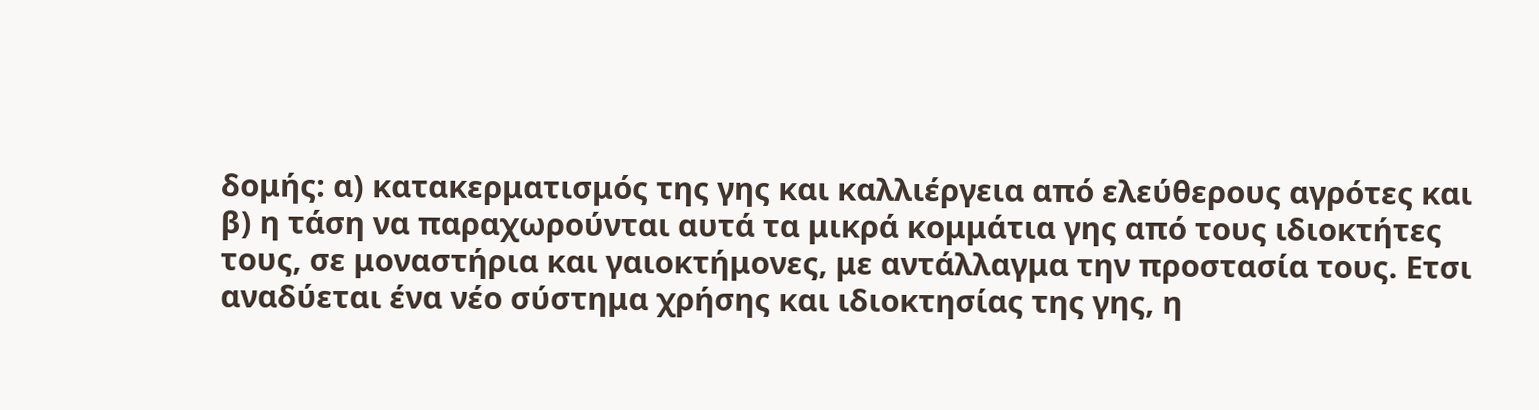δομής: α) κατακερματισμός της γης και καλλιέργεια από ελεύθερους αγρότες και β) η τάση να παραχωρούνται αυτά τα μικρά κομμάτια γης από τους ιδιοκτήτες τους, σε μοναστήρια και γαιοκτήμονες, με αντάλλαγμα την προστασία τους. Ετσι αναδύεται ένα νέο σύστημα χρήσης και ιδιοκτησίας της γης, η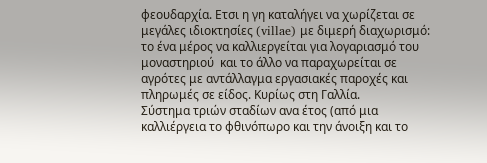φεουδαρχία. Ετσι η γη καταλήγει να χωρίζεται σε μεγάλες ιδιοκτησίες (villae) με διμερή διαχωρισμό: το ένα μέρος να καλλιεργείται για λογαριασμό του μοναστηριού  και το άλλο να παραχωρείται σε αγρότες με αντάλλαγμα εργασιακές παροχές και πληρωμές σε είδος. Κυρίως στη Γαλλία.
Σύστημα τριών σταδίων ανα έτος (από μια καλλιέργεια το φθινόπωρο και την άνοιξη και το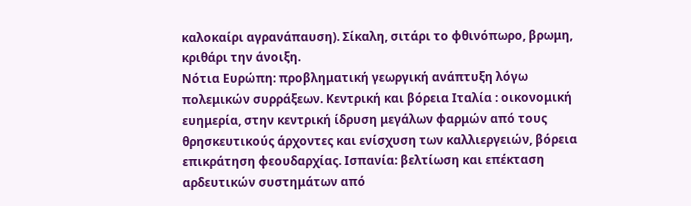καλοκαίρι αγρανάπαυση). Σίκαλη, σιτάρι το φθινόπωρο, βρωμη, κριθάρι την άνοιξη.
Νότια Ευρώπη: προβληματική γεωργική ανάπτυξη λόγω πολεμικών συρράξεων. Κεντρική και βόρεια Ιταλία : οικονομική ευημερία, στην κεντρική ίδρυση μεγάλων φαρμών από τους θρησκευτικούς άρχοντες και ενίσχυση των καλλιεργειών, βόρεια επικράτηση φεουδαρχίας. Ισπανία: βελτίωση και επέκταση αρδευτικών συστημάτων από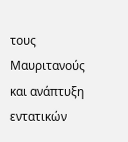τους Μαυριτανούς και ανάπτυξη εντατικών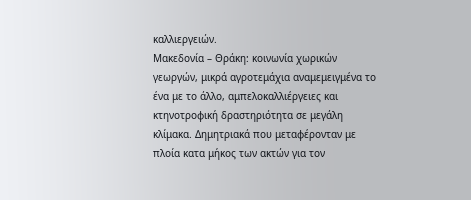καλλιεργειών.
Μακεδονία – Θράκη: κοινωνία χωρικών γεωργών, μικρά αγροτεμάχια αναμεμειγμένα το ένα με το άλλο, αμπελοκαλλιέργειες και κτηνοτροφική δραστηριότητα σε μεγάλη κλίμακα. Δημητριακά που μεταφέρονταν με πλοία κατα μήκος των ακτών για τον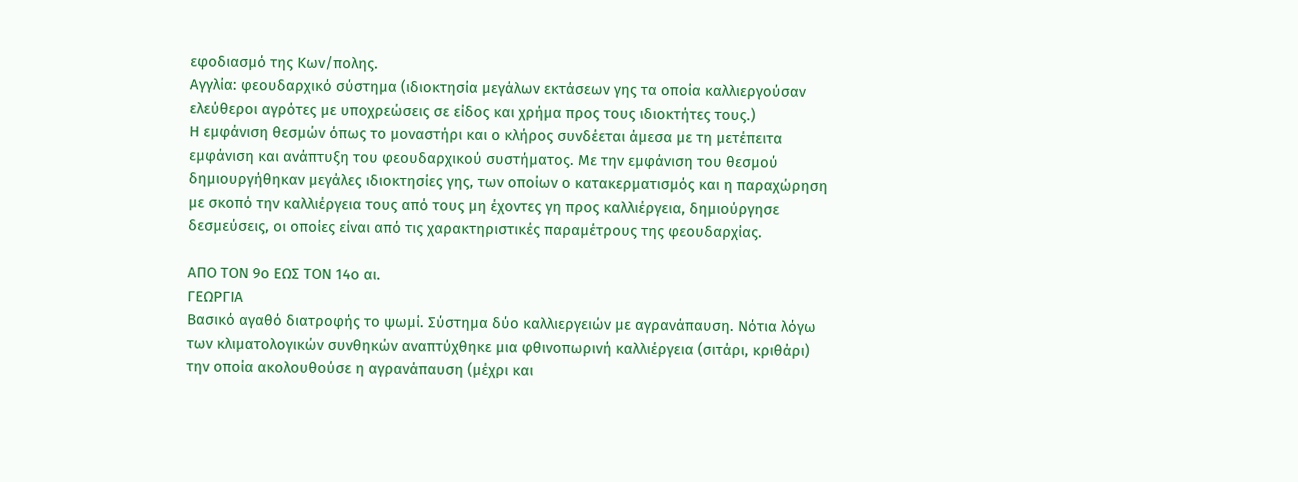εφοδιασμό της Κων/πολης.
Αγγλία: φεουδαρχικό σύστημα (ιδιοκτησία μεγάλων εκτάσεων γης τα οποία καλλιεργούσαν ελεύθεροι αγρότες με υποχρεώσεις σε είδος και χρήμα προς τους ιδιοκτήτες τους.)
Η εμφάνιση θεσμών όπως το μοναστήρι και ο κλήρος συνδέεται άμεσα με τη μετέπειτα εμφάνιση και ανάπτυξη του φεουδαρχικού συστήματος. Με την εμφάνιση του θεσμού δημιουργήθηκαν μεγάλες ιδιοκτησίες γης, των οποίων ο κατακερματισμός και η παραχώρηση με σκοπό την καλλιέργεια τους από τους μη έχοντες γη προς καλλιέργεια, δημιούργησε δεσμεύσεις, οι οποίες είναι από τις χαρακτηριστικές παραμέτρους της φεουδαρχίας.

ΑΠΟ ΤΟΝ 9ο ΕΩΣ ΤΟΝ 14ο αι.
ΓΕΩΡΓΙΑ
Βασικό αγαθό διατροφής το ψωμί. Σύστημα δύο καλλιεργειών με αγρανάπαυση. Νότια λόγω των κλιματολογικών συνθηκών αναπτύχθηκε μια φθινοπωρινή καλλιέργεια (σιτάρι, κριθάρι) την οποία ακολουθούσε η αγρανάπαυση (μέχρι και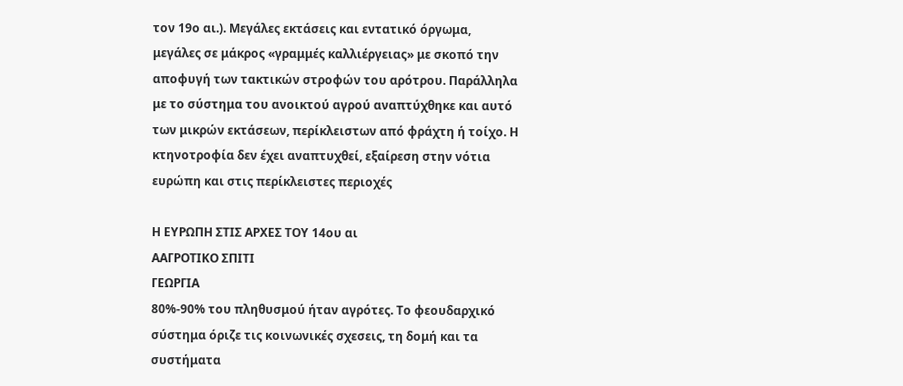τον 19ο αι.). Μεγάλες εκτάσεις και εντατικό όργωμα, μεγάλες σε μάκρος «γραμμές καλλιέργειας» με σκοπό την αποφυγή των τακτικών στροφών του αρότρου. Παράλληλα με το σύστημα του ανοικτού αγρού αναπτύχθηκε και αυτό των μικρών εκτάσεων, περίκλειστων από φράχτη ή τοίχο. Η κτηνοτροφία δεν έχει αναπτυχθεί, εξαίρεση στην νότια ευρώπη και στις περίκλειστες περιοχές

Η ΕΥΡΩΠΗ ΣΤΙΣ ΑΡΧΕΣ ΤΟΥ 14ου αι                                                          ΑΑΓΡΟΤΙΚΟ ΣΠΙΤΙ
ΓΕΩΡΓΙΑ
80%-90% του πληθυσμού ήταν αγρότες. Το φεουδαρχικό σύστημα όριζε τις κοινωνικές σχεσεις, τη δομή και τα συστήματα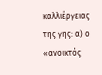καλλιέργειας της γης: α) ο «ανοικτός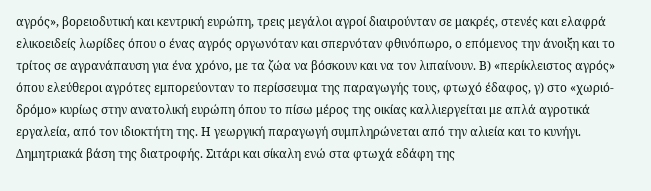αγρός», βορειοδυτική και κεντρική ευρώπη, τρεις μεγάλοι αγροί διαιρούνταν σε μακρές, στενές και ελαφρά ελικοειδείς λωρίδες όπου ο ένας αγρός οργωνόταν και σπερνόταν φθινόπωρο, ο επόμενος την άνοιξη και το τρίτος σε αγρανάπαυση για ένα χρόνο, με τα ζώα να βόσκουν και να τον λιπαίνουν. Β) «περίκλειστος αγρός» όπου ελεύθεροι αγρότες εμπορεύονταν το περίσσευμα της παραγωγής τους, φτωχό έδαφος, γ) στο «χωριό-δρόμο» κυρίως στην ανατολική ευρώπη όπου το πίσω μέρος της οικίας καλλιεργείται με απλά αγροτικά εργαλεία, από τον ιδιοκτήτη της. Η γεωργική παραγωγή συμπληρώνεται από την αλιεία και το κυνήγι.
Δημητριακά βάση της διατροφής. Σιτάρι και σίκαλη ενώ στα φτωχά εδάφη της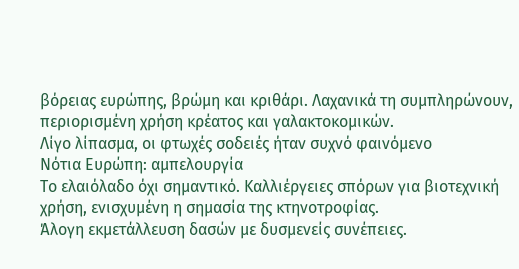βόρειας ευρώπης, βρώμη και κριθάρι. Λαχανικά τη συμπληρώνουν, περιορισμένη χρήση κρέατος και γαλακτοκομικών.
Λίγο λίπασμα, οι φτωχές σοδειές ήταν συχνό φαινόμενο
Νότια Ευρώπη: αμπελουργία
Το ελαιόλαδο όχι σημαντικό. Καλλιέργειες σπόρων για βιοτεχνική χρήση, ενισχυμένη η σημασία της κτηνοτροφίας.
Άλογη εκμετάλλευση δασών με δυσμενείς συνέπειες.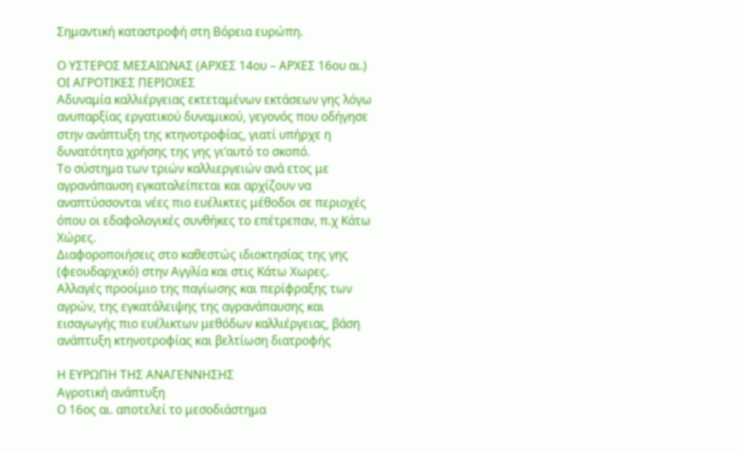Σημαντική καταστροφή στη Βόρεια ευρώπη.

Ο ΥΣΤΕΡΟΣ ΜΕΣΑΙΩΝΑΣ (ΑΡΧΕΣ 14ου – ΑΡΧΕΣ 16ου αι.)
ΟΙ ΑΓΡΟΤΙΚΕΣ ΠΕΡΙΟΧΕΣ
Αδυναμία καλλιέργειας εκτεταμένων εκτάσεων γης λόγω ανυπαρξίας εργατικού δυναμικού, γεγονός που οδήγησε στην ανάπτυξη της κτηνοτροφίας, γιατί υπήρχε η δυνατότητα χρήσης της γης γι’αυτό το σκοπό.
Το σύστημα των τριών καλλιεργειών ανά ετος με αγρανάπαυση εγκαταλείπεται και αρχίζουν να αναπτύσσονται νέες πιο ευέλικτες μέθοδοι σε περιοχές όπου οι εδαφολογικές συνθήκες το επέτρεπαν, π.χ Κάτω Χώρες.
Διαφοροποιήσεις στο καθεστώς ιδιοκτησίας της γης (φεουδαρχικό) στην Αγγλία και στις Κάτω Χωρες.
Αλλαγές προοίμιο της παγίωσης και περίφραξης των αγρών, της εγκατάλειψης της αγρανάπαυσης και εισαγωγής πιο ευέλικτων μεθόδων καλλιέργειας, βάση ανάπτυξη κτηνοτροφίας και βελτίωση διατροφής

Η ΕΥΡΩΠΗ ΤΗΣ ΑΝΑΓΕΝΝΗΣΗΣ
Αγροτική ανάπτυξη
Ο 16ος αι. αποτελεί το μεσοδιάστημα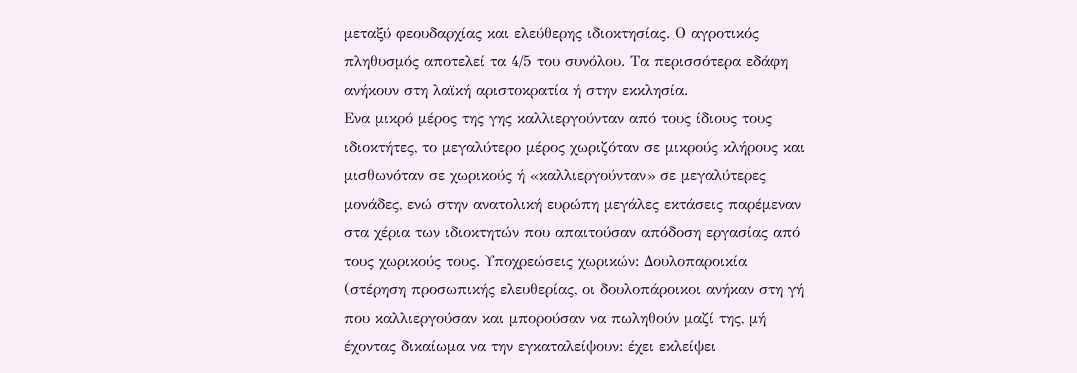μεταξύ φεουδαρχίας και ελεύθερης ιδιοκτησίας. Ο αγροτικός πληθυσμός αποτελεί τα 4/5 του συνόλου. Τα περισσότερα εδάφη ανήκουν στη λαϊκή αριστοκρατία ή στην εκκλησία.
Ενα μικρό μέρος της γης καλλιεργούνταν από τους ίδιους τους ιδιοκτήτες, το μεγαλύτερο μέρος χωριζόταν σε μικρούς κλήρους και μισθωνόταν σε χωρικούς ή «καλλιεργούνταν» σε μεγαλύτερες μονάδες, ενώ στην ανατολική ευρώπη μεγάλες εκτάσεις παρέμεναν στα χέρια των ιδιοκτητών που απαιτούσαν απόδοση εργασίας από τους χωρικούς τους. Υποχρεώσεις χωρικών: Δουλοπαροικία (στέρηση προσωπικής ελευθερίας, οι δουλοπάροικοι ανήκαν στη γή που καλλιεργούσαν και μπορούσαν να πωληθούν μαζί της, μή έχοντας δικαίωμα να την εγκαταλείψουν: έχει εκλείψει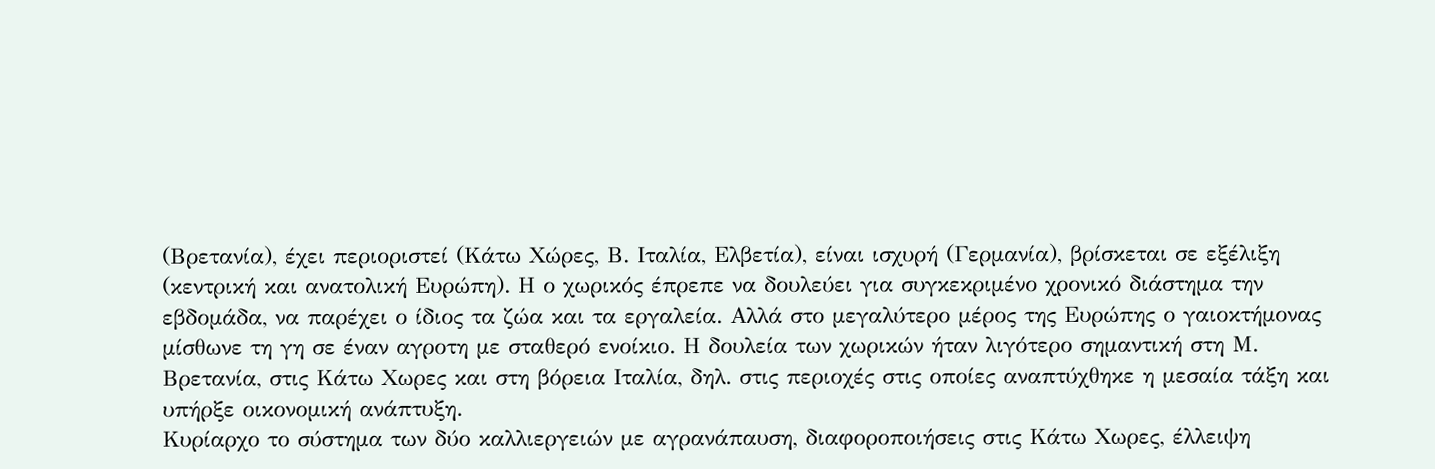(Βρετανία), έχει περιοριστεί (Κάτω Χώρες, Β. Ιταλία, Ελβετία), είναι ισχυρή (Γερμανία), βρίσκεται σε εξέλιξη (κεντρική και ανατολική Ευρώπη). Η ο χωρικός έπρεπε να δουλεύει για συγκεκριμένο χρονικό διάστημα την εβδομάδα, να παρέχει ο ίδιος τα ζώα και τα εργαλεία. Αλλά στο μεγαλύτερο μέρος της Ευρώπης ο γαιοκτήμονας μίσθωνε τη γη σε έναν αγροτη με σταθερό ενοίκιο. Η δουλεία των χωρικών ήταν λιγότερο σημαντική στη Μ. Βρετανία, στις Κάτω Χωρες και στη βόρεια Ιταλία, δηλ. στις περιοχές στις οποίες αναπτύχθηκε η μεσαία τάξη και υπήρξε οικονομική ανάπτυξη.
Κυρίαρχο το σύστημα των δύο καλλιεργειών με αγρανάπαυση, διαφοροποιήσεις στις Κάτω Χωρες, έλλειψη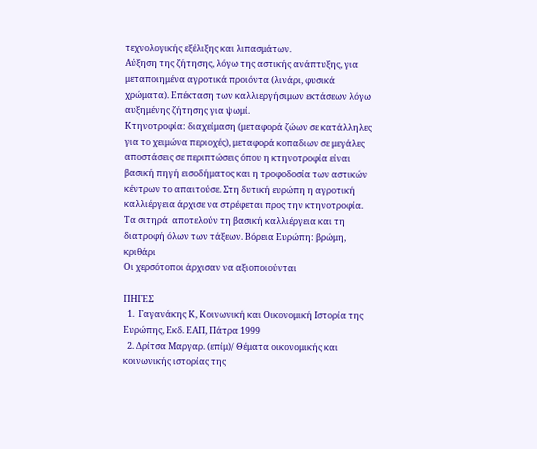τεχνολογικής εξέλιξης και λιπασμάτων.
Αύξηση της ζήτησης, λόγω της αστικής ανάπτυξης, για μεταποιημένα αγροτικά προιόντα (λινάρι, φυσικά χρώματα). Επέκταση των καλλιεργήσιμων εκτάσεων λόγω αυξημένης ζήτησης για ψωμί.
Κτηνοτροφία: διαχείμαση (μεταφορά ζώων σε κατάλληλες για το χειμώνα περιοχές), μεταφορά κοπαδιων σε μεγάλες αποστάσεις σε περιπτώσεις όπου η κτηνοτροφία είναι βασική πηγή εισοδήματος και η τροφοδοσία των αστικών κέντρων το απαιτούσε. Στη δυτική ευρώπη η αγροτική καλλιέργεια άρχισε να στρέφεται προς την κτηνοτροφία.
Τα σιτηρά  αποτελούν τη βασική καλλιέργεια και τη διατροφή όλων των τάξεων. Βόρεια Ευρώπη: βρώμη, κριθάρι
Οι χερσότοποι άρχισαν να αξιοποιούνται

ΠΗΓΕΣ
  1.  Γαγανάκης Κ, Κοινωνική και Οικονομική Ιστορία της Ευρώπης, Εκδ. ΕΑΠ, Πάτρα 1999
  2. Δρίτσα Μαργαρ. (επίμ)/ Θέματα οικονομικής και κοινωνικής ιστορίας της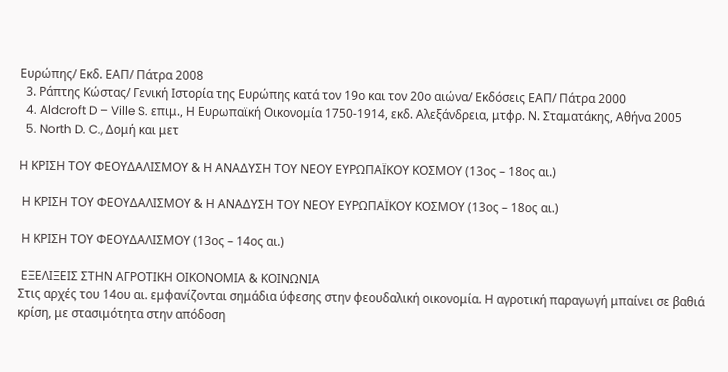Ευρώπης/ Εκδ. ΕΑΠ/ Πάτρα 2008
  3. Ράπτης Κώστας/ Γενική Ιστορία της Ευρώπης κατά τον 19ο και τον 20ο αιώνα/ Εκδόσεις ΕΑΠ/ Πάτρα 2000
  4. Aldcroft D – Ville S. επιμ., Η Ευρωπαϊκή Οικονομία 1750-1914, εκδ. Αλεξάνδρεια, μτφρ. Ν. Σταματάκης, Αθήνα 2005
  5. North D. C., Δομή και μετ

Η ΚΡΙΣΗ ΤΟΥ ΦΕΟΥΔΑΛΙΣΜΟΥ & Η ΑΝΑΔΥΣΗ ΤΟΥ ΝΕΟΥ ΕΥΡΩΠΑΪΚΟΥ ΚΟΣΜΟΥ (13ος – 18ος αι.)

 Η ΚΡΙΣΗ ΤΟΥ ΦΕΟΥΔΑΛΙΣΜΟΥ & Η ΑΝΑΔΥΣΗ ΤΟΥ ΝΕΟΥ ΕΥΡΩΠΑΪΚΟΥ ΚΟΣΜΟΥ (13ος – 18ος αι.)

 Η ΚΡΙΣΗ ΤΟΥ ΦΕΟΥΔΑΛΙΣΜΟΥ (13ος – 14ος αι.)

 ΕΞΕΛΙΞΕΙΣ ΣΤΗΝ ΑΓΡΟΤΙΚΗ ΟΙΚΟΝΟΜΙΑ & ΚΟΙΝΩΝΙΑ
Στις αρχές του 14ου αι. εμφανίζονται σημάδια ύφεσης στην φεουδαλική οικονομία. Η αγροτική παραγωγή μπαίνει σε βαθιά κρίση, με στασιμότητα στην απόδοση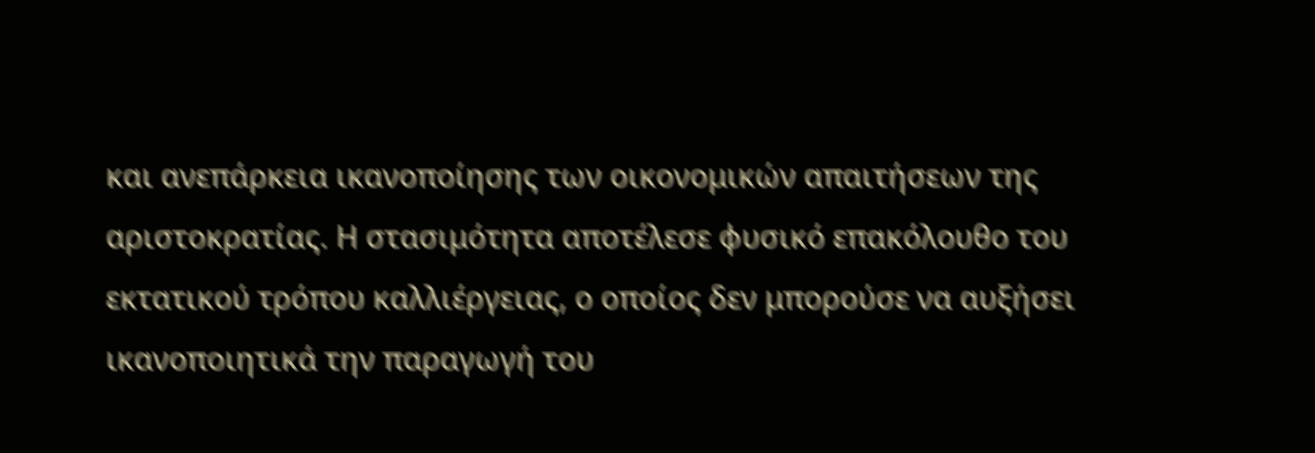και ανεπάρκεια ικανοποίησης των οικονομικών απαιτήσεων της αριστοκρατίας. Η στασιμότητα αποτέλεσε φυσικό επακόλουθο του εκτατικού τρόπου καλλιέργειας, ο οποίος δεν μπορούσε να αυξήσει ικανοποιητικά την παραγωγή του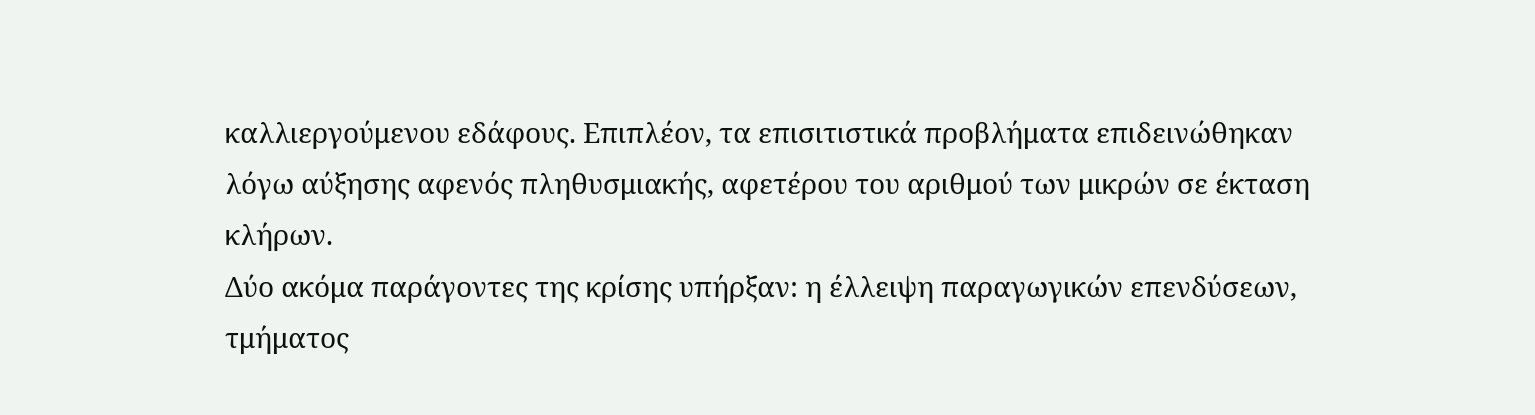καλλιεργούμενου εδάφους. Επιπλέον, τα επισιτιστικά προβλήματα επιδεινώθηκαν λόγω αύξησης αφενός πληθυσμιακής, αφετέρου του αριθμού των μικρών σε έκταση κλήρων.
Δύο ακόμα παράγοντες της κρίσης υπήρξαν: η έλλειψη παραγωγικών επενδύσεων, τμήματος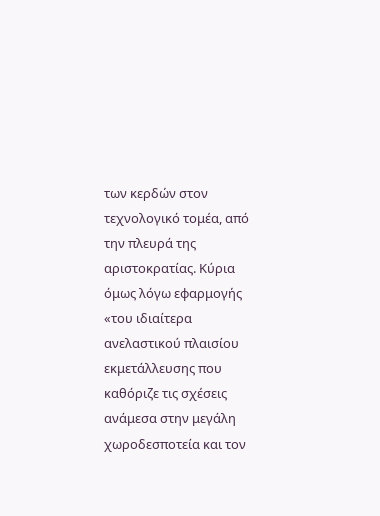των κερδών στον τεχνολογικό τομέα, από την πλευρά της αριστοκρατίας. Κύρια όμως λόγω εφαρμογής  «του ιδιαίτερα ανελαστικού πλαισίου εκμετάλλευσης που καθόριζε τις σχέσεις ανάμεσα στην μεγάλη χωροδεσποτεία και τον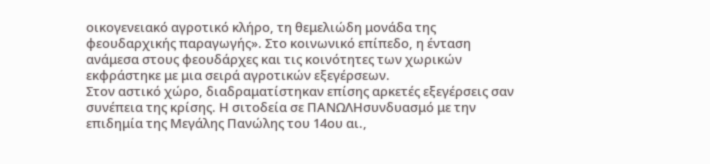οικογενειακό αγροτικό κλήρο, τη θεμελιώδη μονάδα της φεουδαρχικής παραγωγής». Στο κοινωνικό επίπεδο, η ένταση ανάμεσα στους φεουδάρχες και τις κοινότητες των χωρικών εκφράστηκε με μια σειρά αγροτικών εξεγέρσεων.
Στον αστικό χώρο, διαδραματίστηκαν επίσης αρκετές εξεγέρσεις σαν συνέπεια της κρίσης. Η σιτοδεία σε ΠΑΝΩΛΗσυνδυασμό με την επιδημία της Μεγάλης Πανώλης του 14ου αι.,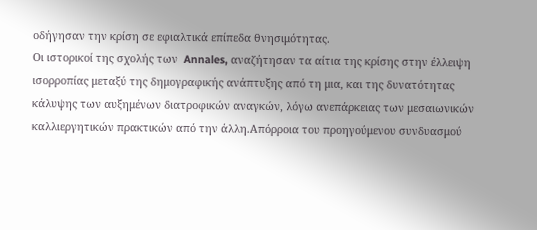οδήγησαν την κρίση σε εφιαλτικά επίπεδα θνησιμότητας.
Οι ιστορικοί της σχολής των  Annales, αναζήτησαν τα αίτια της κρίσης στην έλλειψη ισορροπίας μεταξύ της δημογραφικής ανάπτυξης από τη μια, και της δυνατότητας κάλυψης των αυξημένων διατροφικών αναγκών, λόγω ανεπάρκειας των μεσαιωνικών καλλιεργητικών πρακτικών από την άλλη.Απόρροια του προηγούμενου συνδυασμού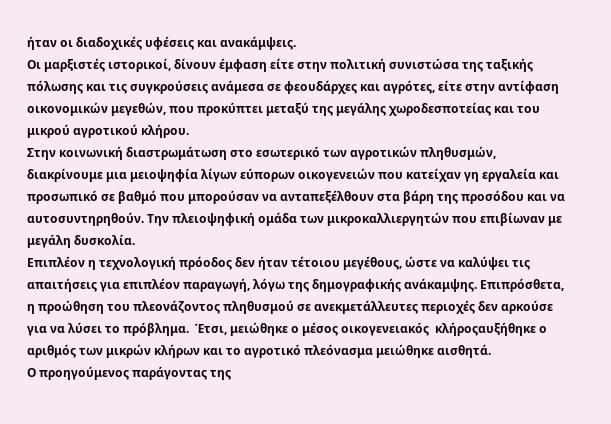ήταν οι διαδοχικές υφέσεις και ανακάμψεις.
Οι μαρξιστές ιστορικοί, δίνουν έμφαση είτε στην πολιτική συνιστώσα της ταξικής πόλωσης και τις συγκρούσεις ανάμεσα σε φεουδάρχες και αγρότες, είτε στην αντίφαση οικονομικών μεγεθών, που προκύπτει μεταξύ της μεγάλης χωροδεσποτείας και του μικρού αγροτικού κλήρου.
Στην κοινωνική διαστρωμάτωση στο εσωτερικό των αγροτικών πληθυσμών, διακρίνουμε μια μειοψηφία λίγων εύπορων οικογενειών που κατείχαν γη εργαλεία και προσωπικό σε βαθμό που μπορούσαν να ανταπεξέλθουν στα βάρη της προσόδου και να αυτοσυντηρηθούν. Την πλειοψηφική ομάδα των μικροκαλλιεργητών που επιβίωναν με μεγάλη δυσκολία.
Επιπλέον η τεχνολογική πρόοδος δεν ήταν τέτοιου μεγέθους, ώστε να καλύψει τις απαιτήσεις για επιπλέον παραγωγή, λόγω της δημογραφικής ανάκαμψης. Επιπρόσθετα, η προώθηση του πλεονάζοντος πληθυσμού σε ανεκμετάλλευτες περιοχές δεν αρκούσε για να λύσει το πρόβλημα.  Έτσι, μειώθηκε ο μέσος οικογενειακός  κλήροςαυξήθηκε ο αριθμός των μικρών κλήρων και το αγροτικό πλεόνασμα μειώθηκε αισθητά.
Ο προηγούμενος παράγοντας της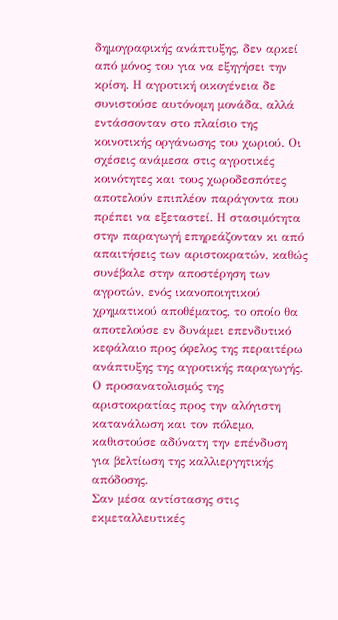δημογραφικής ανάπτυξης, δεν αρκεί από μόνος του για να εξηγήσει την κρίση. Η αγροτική οικογένεια δε συνιστούσε αυτόνομη μονάδα, αλλά εντάσσονταν στο πλαίσιο της κοινοτικής οργάνωσης του χωριού. Οι σχέσεις ανάμεσα στις αγροτικές κοινότητες και τους χωροδεσπότες αποτελούν επιπλέον παράγοντα που πρέπει να εξεταστεί. Η στασιμότητα στην παραγωγή επηρεάζονταν κι από απαιτήσεις των αριστοκρατών, καθώς συνέβαλε στην αποστέρηση των αγροτών, ενός ικανοποιητικού χρηματικού αποθέματος, το οποίο θα αποτελούσε εν δυνάμει επενδυτικό κεφάλαιο προς όφελος της περαιτέρω ανάπτυξης της αγροτικής παραγωγής. Ο προσανατολισμός της αριστοκρατίας προς την αλόγιστη κατανάλωση και τον πόλεμο, καθιστούσε αδύνατη την επένδυση για βελτίωση της καλλιεργητικής απόδοσης.
Σαν μέσα αντίστασης στις εκμεταλλευτικές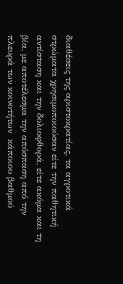διαθέσεις της αριστοκρατίας, τα αγροτικά στρώματα χρησιμοποιούσαν είτε την παθητική αντίσταση και την δολιοφθορά, είτε ακόμα και τη βία, με αποτέλεσμα την απόσπαση από την πλευρά των κοινοτήτων  κάποιου βαθμού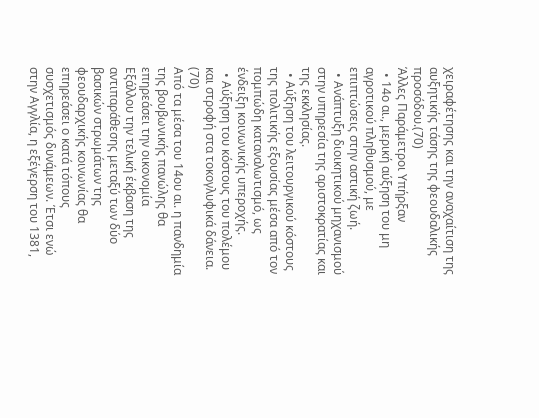χειραφέτησης και την αναχαίτιση της αυξητικής τάσης της φεουδαλικής προσόδου.(70)
Άλλες Παράμετροι Υπήρξαν
  • 14ο αι., μερική αύξηση του μη αγροτικού πληθυσμού, με επιπτώσεις στην αστική ζωή.
  • Ανάπτυξη διοικητικού μηχανισμού στην υπηρεσία της αριστοκρατίας και της εκκλησίας.
  • Αύξηση του λειτουργικού κόστους της πολιτικής εξουσίας μέσα από τον πομπώδη καταναλωτισμό, ως ένδειξη κοινωνικής υπεροχής.
  • Αύξηση του κόστους του πολέμου και στροφή στα τοκογλυφικά δάνεια. (70)
Από τα μέσα του 14ου αι. η πανδημία της βουβωνικής πανώλης θα επηρεάσει την οικονομία
Εξάλλου την τελική έκβαση της αντιπαράθεσης μεταξύ των δύο βασικών στρωμάτων της φεουδαρχικής κοινωνίας θα επηρεάσει ο κατά τόπους συσχετισμός δυνάμεων. Έτσι ενώ στην Αγγλία, η εξέγερση του 1381,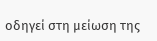οδηγεί στη μείωση της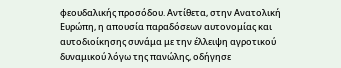φεουδαλικής προσόδου. Αντίθετα, στην Ανατολική Ευρώπη, η απουσία παραδόσεων αυτονομίας και αυτοδιοίκησης συνάμα με την έλλειψη αγροτικού δυναμικού λόγω της πανώλης, οδήγησε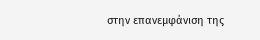στην επανεμφάνιση της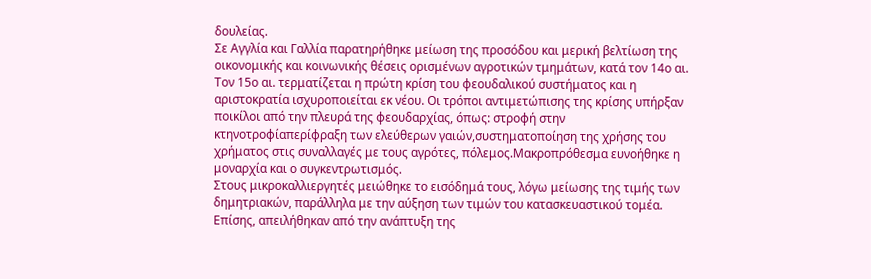δουλείας.
Σε Αγγλία και Γαλλία παρατηρήθηκε μείωση της προσόδου και μερική βελτίωση της οικονομικής και κοινωνικής θέσεις ορισμένων αγροτικών τμημάτων, κατά τον 14ο αι.
Τον 15ο αι. τερματίζεται η πρώτη κρίση του φεουδαλικού συστήματος και η αριστοκρατία ισχυροποιείται εκ νέου. Οι τρόποι αντιμετώπισης της κρίσης υπήρξαν ποικίλοι από την πλευρά της φεουδαρχίας, όπως: στροφή στην κτηνοτροφίαπερίφραξη των ελεύθερων γαιών,συστηματοποίηση της χρήσης του χρήματος στις συναλλαγές με τους αγρότες, πόλεμος.Μακροπρόθεσμα ευνοήθηκε η μοναρχία και ο συγκεντρωτισμός.
Στους μικροκαλλιεργητές μειώθηκε το εισόδημά τους, λόγω μείωσης της τιμής των δημητριακών, παράλληλα με την αύξηση των τιμών του κατασκευαστικού τομέα. Επίσης, απειλήθηκαν από την ανάπτυξη της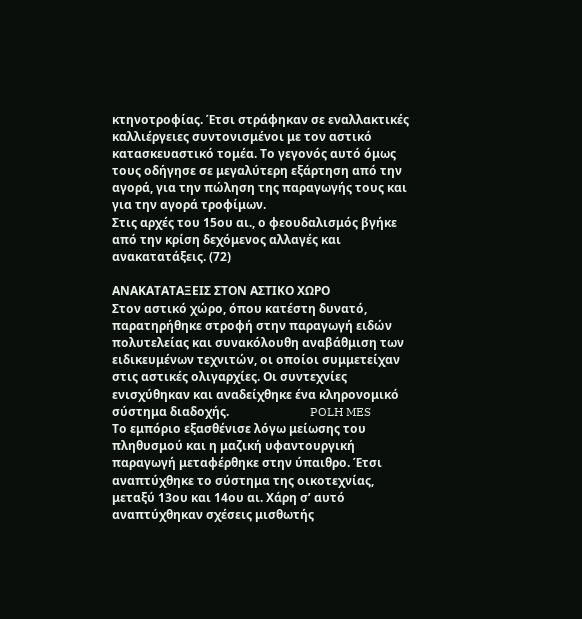κτηνοτροφίας. Έτσι στράφηκαν σε εναλλακτικές καλλιέργειες συντονισμένοι με τον αστικό κατασκευαστικό τομέα. Το γεγονός αυτό όμως τους οδήγησε σε μεγαλύτερη εξάρτηση από την αγορά, για την πώληση της παραγωγής τους και για την αγορά τροφίμων.
Στις αρχές του 15ου αι., ο φεουδαλισμός βγήκε από την κρίση δεχόμενος αλλαγές και ανακατατάξεις. (72)

ΑΝΑΚΑΤΑΤΑΞΕΙΣ ΣΤΟΝ ΑΣΤΙΚΟ ΧΩΡΟ
Στον αστικό χώρο, όπου κατέστη δυνατό, παρατηρήθηκε στροφή στην παραγωγή ειδών πολυτελείας και συνακόλουθη αναβάθμιση των ειδικευμένων τεχνιτών, οι οποίοι συμμετείχαν στις αστικές ολιγαρχίες. Οι συντεχνίες ενισχύθηκαν και αναδείχθηκε ένα κληρονομικό σύστημα διαδοχής.                           POLH MES
Το εμπόριο εξασθένισε λόγω μείωσης του πληθυσμού και η μαζική υφαντουργική παραγωγή μεταφέρθηκε στην ύπαιθρο. Έτσι αναπτύχθηκε το σύστημα της οικοτεχνίας, μεταξύ 13ου και 14ου αι. Χάρη σ’ αυτό αναπτύχθηκαν σχέσεις μισθωτής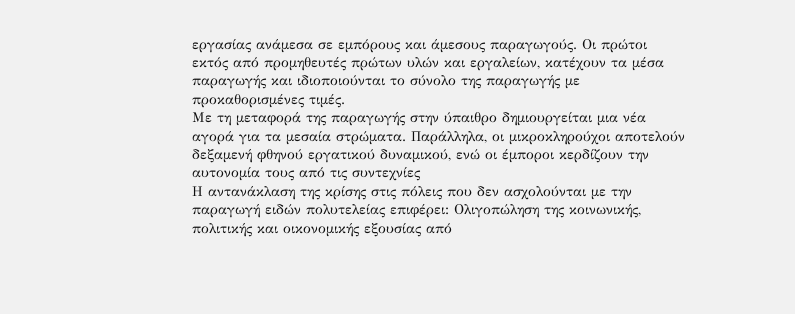εργασίας ανάμεσα σε εμπόρους και άμεσους παραγωγούς. Οι πρώτοι εκτός από προμηθευτές πρώτων υλών και εργαλείων, κατέχουν τα μέσα παραγωγής και ιδιοποιούνται το σύνολο της παραγωγής με προκαθορισμένες τιμές.
Με τη μεταφορά της παραγωγής στην ύπαιθρο δημιουργείται μια νέα αγορά για τα μεσαία στρώματα. Παράλληλα, οι μικροκληρούχοι αποτελούν δεξαμενή φθηνού εργατικού δυναμικού, ενώ οι έμποροι κερδίζουν την αυτονομία τους από τις συντεχνίες
Η αντανάκλαση της κρίσης στις πόλεις που δεν ασχολούνται με την παραγωγή ειδών πολυτελείας επιφέρει: Ολιγοπώληση της κοινωνικής, πολιτικής και οικονομικής εξουσίας από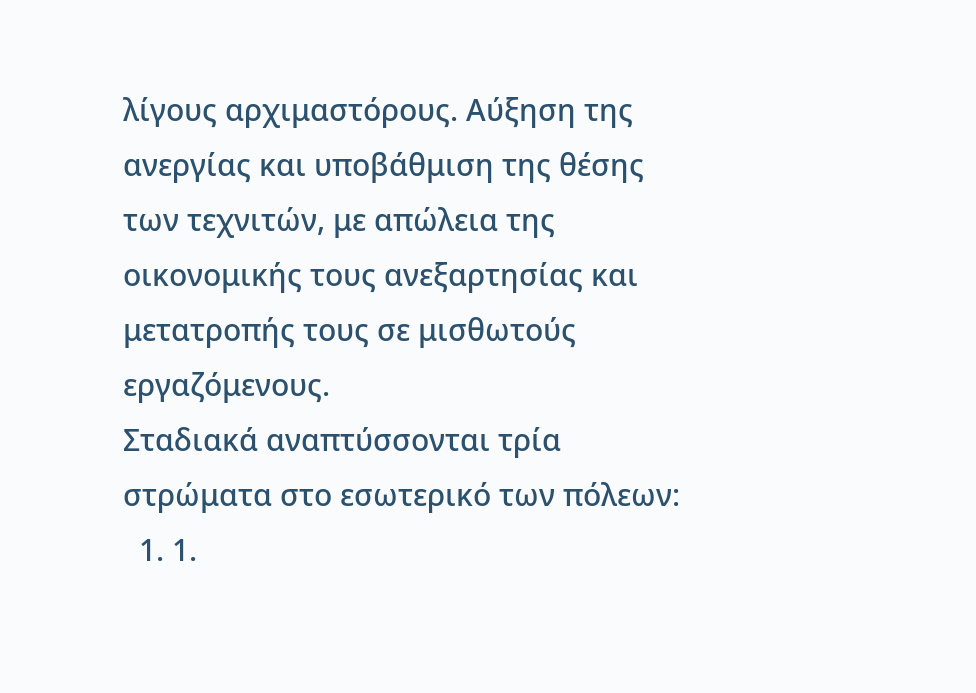λίγους αρχιμαστόρους. Αύξηση της ανεργίας και υποβάθμιση της θέσης των τεχνιτών, με απώλεια της οικονομικής τους ανεξαρτησίας και μετατροπής τους σε μισθωτούς εργαζόμενους.
Σταδιακά αναπτύσσονται τρία στρώματα στο εσωτερικό των πόλεων:
  1. 1.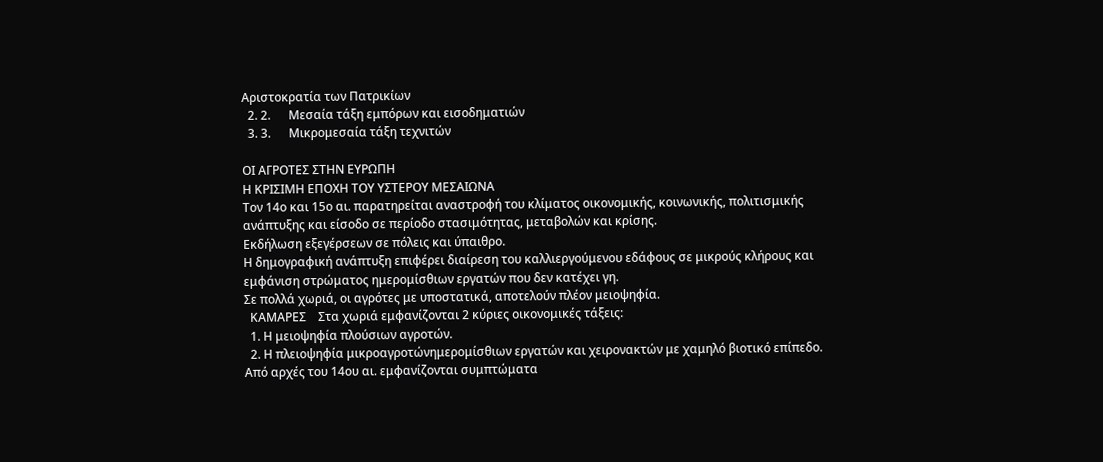Αριστοκρατία των Πατρικίων
  2. 2.      Μεσαία τάξη εμπόρων και εισοδηματιών
  3. 3.      Μικρομεσαία τάξη τεχνιτών

ΟΙ ΑΓΡΟΤΕΣ ΣΤΗΝ ΕΥΡΩΠΗ
Η ΚΡΙΣΙΜΗ ΕΠΟΧΗ ΤΟΥ ΥΣΤΕΡΟΥ ΜΕΣΑΙΩΝΑ
Τον 14ο και 15ο αι. παρατηρείται αναστροφή του κλίματος οικονομικής, κοινωνικής, πολιτισμικής ανάπτυξης και είσοδο σε περίοδο στασιμότητας, μεταβολών και κρίσης.
Εκδήλωση εξεγέρσεων σε πόλεις και ύπαιθρο.
Η δημογραφική ανάπτυξη επιφέρει διαίρεση του καλλιεργούμενου εδάφους σε μικρούς κλήρους και εμφάνιση στρώματος ημερομίσθιων εργατών που δεν κατέχει γη.
Σε πολλά χωριά, οι αγρότες με υποστατικά, αποτελούν πλέον μειοψηφία.
  ΚΑΜΑΡΕΣ    Στα χωριά εμφανίζονται 2 κύριες οικονομικές τάξεις:
  1. Η μειοψηφία πλούσιων αγροτών.
  2. Η πλειοψηφία μικροαγροτώνημερομίσθιων εργατών και χειρονακτών με χαμηλό βιοτικό επίπεδο.
Από αρχές του 14ου αι. εμφανίζονται συμπτώματα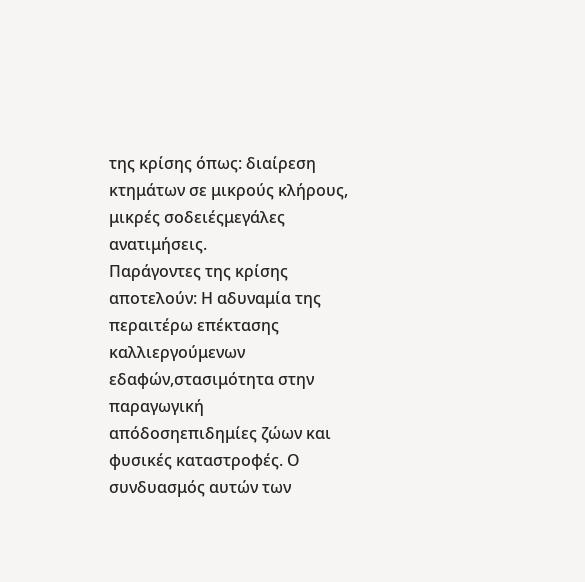της κρίσης όπως: διαίρεση κτημάτων σε μικρούς κλήρους, μικρές σοδειέςμεγάλες ανατιμήσεις.
Παράγοντες της κρίσης αποτελούν: Η αδυναμία της περαιτέρω επέκτασης καλλιεργούμενων εδαφών,στασιμότητα στην παραγωγική απόδοσηεπιδημίες ζώων και φυσικές καταστροφές. Ο συνδυασμός αυτών των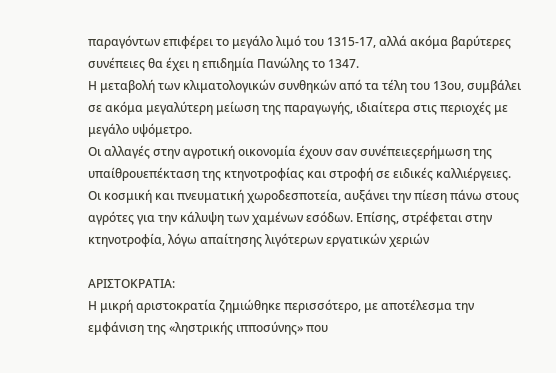παραγόντων επιφέρει το μεγάλο λιμό του 1315-17, αλλά ακόμα βαρύτερες συνέπειες θα έχει η επιδημία Πανώλης το 1347.
Η μεταβολή των κλιματολογικών συνθηκών από τα τέλη του 13ου, συμβάλει σε ακόμα μεγαλύτερη μείωση της παραγωγής, ιδιαίτερα στις περιοχές με μεγάλο υψόμετρο.
Οι αλλαγές στην αγροτική οικονομία έχουν σαν συνέπειεςερήμωση της υπαίθρουεπέκταση της κτηνοτροφίας και στροφή σε ειδικές καλλιέργειες.
Οι κοσμική και πνευματική χωροδεσποτεία, αυξάνει την πίεση πάνω στους αγρότες για την κάλυψη των χαμένων εσόδων. Επίσης, στρέφεται στην κτηνοτροφία, λόγω απαίτησης λιγότερων εργατικών χεριών

ΑΡΙΣΤΟΚΡΑΤΙΑ:
Η μικρή αριστοκρατία ζημιώθηκε περισσότερο, με αποτέλεσμα την εμφάνιση της «ληστρικής ιπποσύνης» που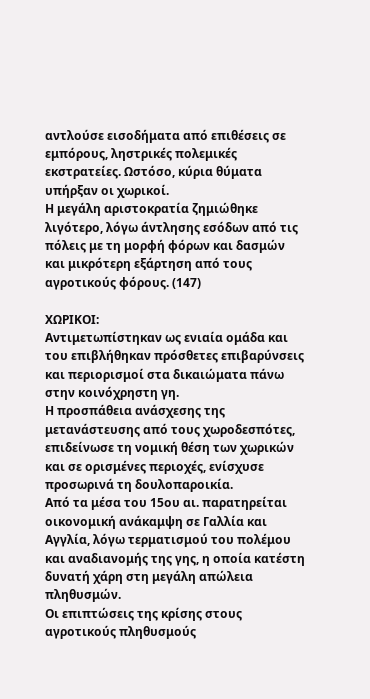αντλούσε εισοδήματα από επιθέσεις σε εμπόρους, ληστρικές πολεμικές εκστρατείες. Ωστόσο, κύρια θύματα υπήρξαν οι χωρικοί.
Η μεγάλη αριστοκρατία ζημιώθηκε λιγότερο, λόγω άντλησης εσόδων από τις πόλεις με τη μορφή φόρων και δασμών και μικρότερη εξάρτηση από τους αγροτικούς φόρους. (147)

ΧΩΡΙΚΟΙ:
Αντιμετωπίστηκαν ως ενιαία ομάδα και του επιβλήθηκαν πρόσθετες επιβαρύνσεις και περιορισμοί στα δικαιώματα πάνω στην κοινόχρηστη γη.
Η προσπάθεια ανάσχεσης της μετανάστευσης από τους χωροδεσπότες, επιδείνωσε τη νομική θέση των χωρικών και σε ορισμένες περιοχές, ενίσχυσε προσωρινά τη δουλοπαροικία.
Από τα μέσα του 15ου αι. παρατηρείται οικονομική ανάκαμψη σε Γαλλία και Αγγλία, λόγω τερματισμού του πολέμου και αναδιανομής της γης, η οποία κατέστη δυνατή χάρη στη μεγάλη απώλεια πληθυσμών.
Οι επιπτώσεις της κρίσης στους αγροτικούς πληθυσμούς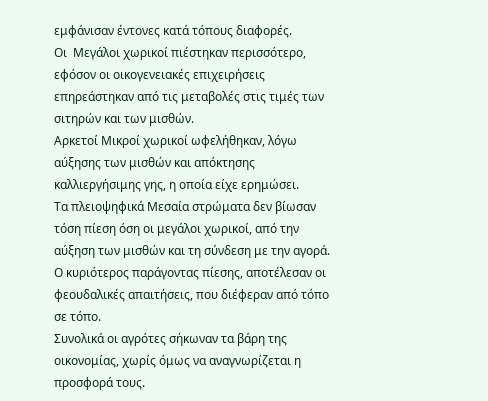εμφάνισαν έντονες κατά τόπους διαφορές.
Οι  Μεγάλοι χωρικοί πιέστηκαν περισσότερο, εφόσον οι οικογενειακές επιχειρήσεις επηρεάστηκαν από τις μεταβολές στις τιμές των σιτηρών και των μισθών.
Αρκετοί Μικροί χωρικοί ωφελήθηκαν, λόγω αύξησης των μισθών και απόκτησης καλλιεργήσιμης γης, η οποία είχε ερημώσει.
Τα πλειοψηφικά Μεσαία στρώματα δεν βίωσαν τόση πίεση όση οι μεγάλοι χωρικοί, από την αύξηση των μισθών και τη σύνδεση με την αγορά. Ο κυριότερος παράγοντας πίεσης, αποτέλεσαν οι φεουδαλικές απαιτήσεις, που διέφεραν από τόπο σε τόπο.
Συνολικά οι αγρότες σήκωναν τα βάρη της οικονομίας, χωρίς όμως να αναγνωρίζεται η προσφορά τους.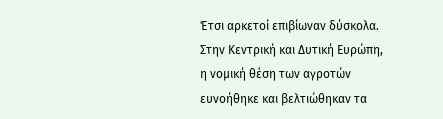Έτσι αρκετοί επιβίωναν δύσκολα.
Στην Κεντρική και Δυτική Ευρώπη, η νομική θέση των αγροτών ευνοήθηκε και βελτιώθηκαν τα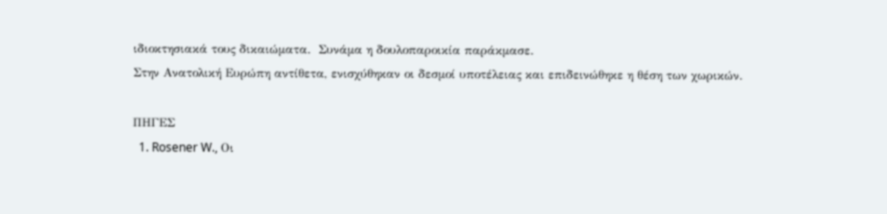ιδιοκτησιακά τους δικαιώματα.  Συνάμα η δουλοπαροικία παράκμασε.
Στην Ανατολική Ευρώπη αντίθετα, ενισχύθηκαν οι δεσμοί υποτέλειας και επιδεινώθηκε η θέση των χωρικών.

ΠΗΓΕΣ
  1. Rosener W., Οι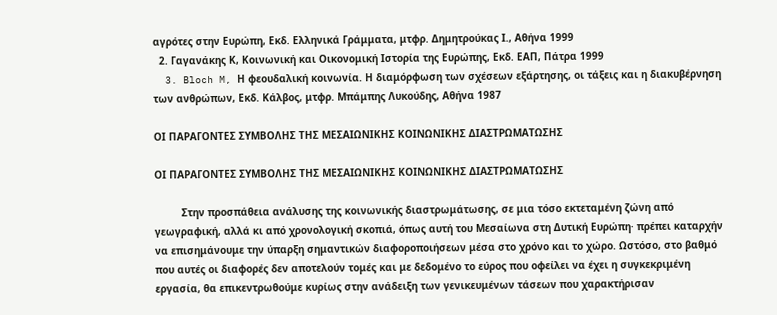αγρότες στην Ευρώπη, Εκδ. Ελληνικά Γράμματα, μτφρ. Δημητρούκας Ι., Αθήνα 1999
  2. Γαγανάκης Κ, Κοινωνική και Οικονομική Ιστορία της Ευρώπης, Εκδ. ΕΑΠ, Πάτρα 1999
  3. Bloch M, Η φεουδαλική κοινωνία. Η διαμόρφωση των σχέσεων εξάρτησης, οι τάξεις και η διακυβέρνηση των ανθρώπων, Εκδ. Κάλβος, μτφρ. Μπάμπης Λυκούδης, Αθήνα 1987

ΟΙ ΠΑΡΑΓΟΝΤΕΣ ΣΥΜΒΟΛΗΣ ΤΗΣ ΜΕΣΑΙΩΝΙΚΗΣ ΚΟΙΝΩΝΙΚΗΣ ΔΙΑΣΤΡΩΜΑΤΩΣΗΣ

ΟΙ ΠΑΡΑΓΟΝΤΕΣ ΣΥΜΒΟΛΗΣ ΤΗΣ ΜΕΣΑΙΩΝΙΚΗΣ ΚΟΙΝΩΝΙΚΗΣ ΔΙΑΣΤΡΩΜΑΤΩΣΗΣ

         Στην προσπάθεια ανάλυσης της κοινωνικής διαστρωμάτωσης, σε μια τόσο εκτεταμένη ζώνη από γεωγραφική, αλλά κι από χρονολογική σκοπιά, όπως αυτή του Μεσαίωνα στη Δυτική Ευρώπη· πρέπει καταρχήν να επισημάνουμε την ύπαρξη σημαντικών διαφοροποιήσεων μέσα στο χρόνο και το χώρο. Ωστόσο, στο βαθμό που αυτές οι διαφορές δεν αποτελούν τομές και με δεδομένο το εύρος που οφείλει να έχει η συγκεκριμένη εργασία, θα επικεντρωθούμε κυρίως στην ανάδειξη των γενικευμένων τάσεων που χαρακτήρισαν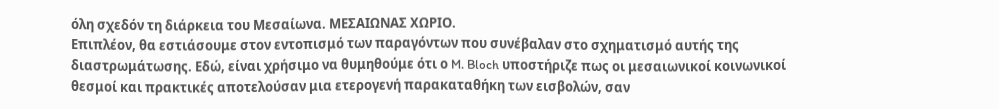όλη σχεδόν τη διάρκεια του Μεσαίωνα. ΜΕΣΑΙΩΝΑΣ ΧΩΡΙΟ.
Επιπλέον, θα εστιάσουμε στον εντοπισμό των παραγόντων που συνέβαλαν στο σχηματισμό αυτής της  διαστρωμάτωσης. Εδώ, είναι χρήσιμο να θυμηθούμε ότι ο M. Bloch υποστήριζε πως οι μεσαιωνικοί κοινωνικοί θεσμοί και πρακτικές αποτελούσαν μια ετερογενή παρακαταθήκη των εισβολών, σαν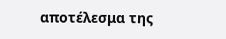αποτέλεσμα της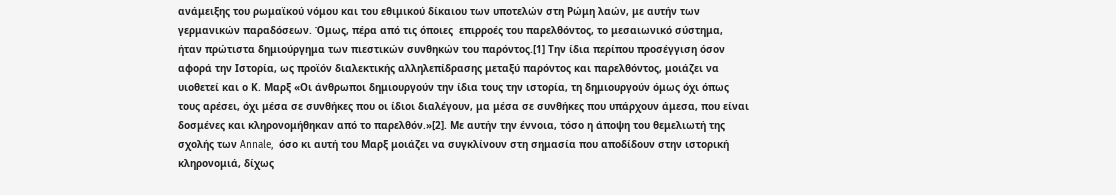ανάμειξης του ρωμαϊκού νόμου και του εθιμικού δίκαιου των υποτελών στη Ρώμη λαών, με αυτήν των γερμανικών παραδόσεων. Όμως, πέρα από τις όποιες  επιρροές του παρελθόντος, το μεσαιωνικό σύστημα, ήταν πρώτιστα δημιούργημα των πιεστικών συνθηκών του παρόντος.[1] Την ίδια περίπου προσέγγιση όσον αφορά την Ιστορία, ως προϊόν διαλεκτικής αλληλεπίδρασης μεταξύ παρόντος και παρελθόντος, μοιάζει να υιοθετεί και ο Κ. Μαρξ «Οι άνθρωποι δημιουργούν την ίδια τους την ιστορία, τη δημιουργούν όμως όχι όπως τους αρέσει, όχι μέσα σε συνθήκες που οι ίδιοι διαλέγουν, μα μέσα σε συνθήκες που υπάρχουν άμεσα, που είναι δοσμένες και κληρονομήθηκαν από το παρελθόν.»[2]. Με αυτήν την έννοια, τόσο η άποψη του θεμελιωτή της σχολής των Annale,  όσο κι αυτή του Μαρξ μοιάζει να συγκλίνουν στη σημασία που αποδίδουν στην ιστορική κληρονομιά, δίχως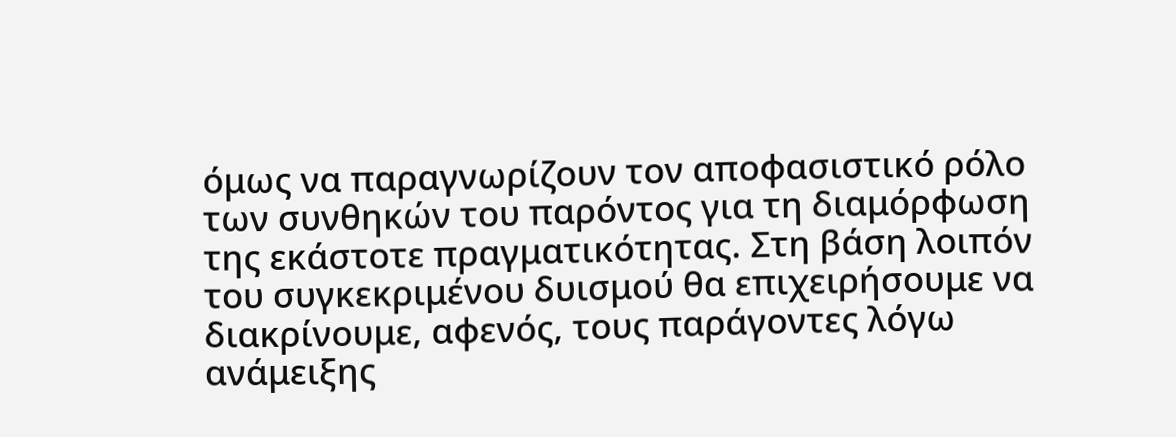όμως να παραγνωρίζουν τον αποφασιστικό ρόλο των συνθηκών του παρόντος για τη διαμόρφωση της εκάστοτε πραγματικότητας. Στη βάση λοιπόν του συγκεκριμένου δυισμού θα επιχειρήσουμε να διακρίνουμε, αφενός, τους παράγοντες λόγω ανάμειξης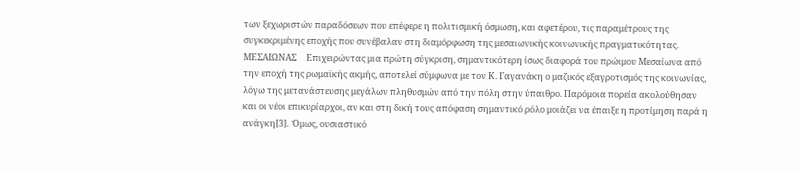των ξεχωριστών παραδόσεων που επέφερε η πολιτισμική όσμωση, και αφετέρου, τις παραμέτρους της συγκεκριμένης εποχής που συνέβαλαν στη διαμόρφωση της μεσαιωνικής κοινωνικής πραγματικότητας.
ΜΕΣΑΙΩΝΑΣ     Επιχειρώντας μια πρώτη σύγκριση, σημαντικότερη ίσως διαφορά του πρώιμου Μεσαίωνα από την εποχή της ρωμαϊκής ακμής, αποτελεί σύμφωνα με τον Κ. Γαγανάκη ο μαζικός εξαγροτισμός της κοινωνίας, λόγω της μετανάστευσης μεγάλων πληθυσμών από την πόλη στην ύπαιθρο. Παρόμοια πορεία ακολούθησαν και οι νέοι επικυρίαρχοι, αν και στη δική τους απόφαση σημαντικό ρόλο μοιάζει να έπαιξε η προτίμηση παρά η ανάγκη[3].  Όμως, ουσιαστικό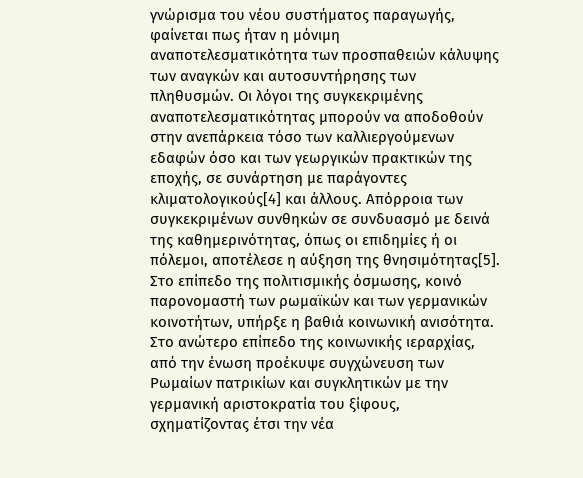γνώρισμα του νέου συστήματος παραγωγής, φαίνεται πως ήταν η μόνιμη αναποτελεσματικότητα των προσπαθειών κάλυψης των αναγκών και αυτοσυντήρησης των πληθυσμών. Οι λόγοι της συγκεκριμένης αναποτελεσματικότητας μπορούν να αποδοθούν στην ανεπάρκεια τόσο των καλλιεργούμενων εδαφών όσο και των γεωργικών πρακτικών της εποχής, σε συνάρτηση με παράγοντες κλιματολογικούς[4] και άλλους. Απόρροια των συγκεκριμένων συνθηκών σε συνδυασμό με δεινά της καθημερινότητας, όπως οι επιδημίες ή οι πόλεμοι, αποτέλεσε η αύξηση της θνησιμότητας[5].
Στο επίπεδο της πολιτισμικής όσμωσης, κοινό παρονομαστή των ρωμαϊκών και των γερμανικών κοινοτήτων, υπήρξε η βαθιά κοινωνική ανισότητα. Στο ανώτερο επίπεδο της κοινωνικής ιεραρχίας, από την ένωση προέκυψε συγχώνευση των Ρωμαίων πατρικίων και συγκλητικών με την γερμανική αριστοκρατία του ξίφους, σχηματίζοντας έτσι την νέα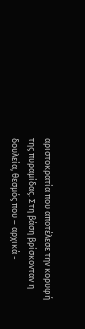αριστοκρατία που αποτέλεσε την κορυφή της πυραμίδας. Στη βάση βρίσκονταν η δουλεία, θεσμός που – αρχικά -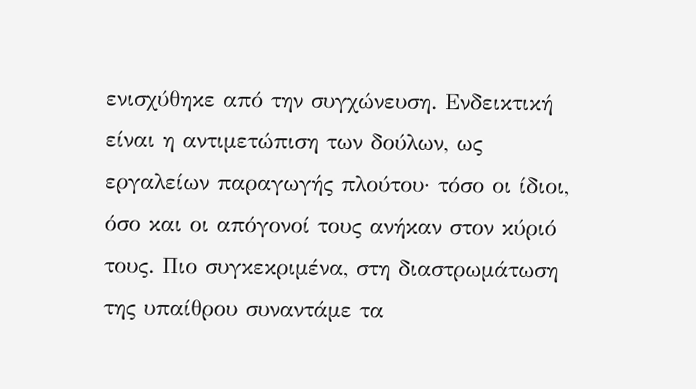ενισχύθηκε από την συγχώνευση. Ενδεικτική είναι η αντιμετώπιση των δούλων, ως εργαλείων παραγωγής πλούτου· τόσο οι ίδιοι, όσο και οι απόγονοί τους ανήκαν στον κύριό τους. Πιο συγκεκριμένα, στη διαστρωμάτωση της υπαίθρου συναντάμε τα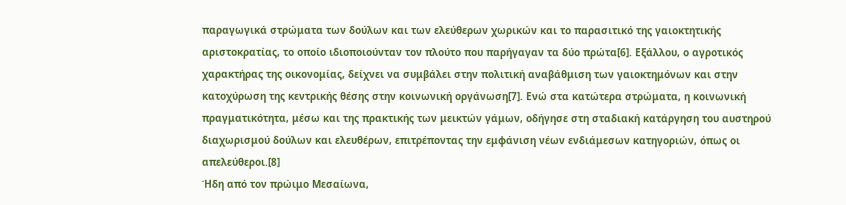παραγωγικά στρώματα των δούλων και των ελεύθερων χωρικών και το παρασιτικό της γαιοκτητικής αριστοκρατίας, το οποίο ιδιοποιούνταν τον πλούτο που παρήγαγαν τα δύο πρώτα[6]. Εξάλλου, ο αγροτικός χαρακτήρας της οικονομίας, δείχνει να συμβάλει στην πολιτική αναβάθμιση των γαιοκτημόνων και στην κατοχύρωση της κεντρικής θέσης στην κοινωνική οργάνωση[7]. Ενώ στα κατώτερα στρώματα, η κοινωνική πραγματικότητα, μέσω και της πρακτικής των μεικτών γάμων, οδήγησε στη σταδιακή κατάργηση του αυστηρού διαχωρισμού δούλων και ελευθέρων, επιτρέποντας την εμφάνιση νέων ενδιάμεσων κατηγοριών, όπως οι απελεύθεροι.[8]
Ήδη από τον πρώιμο Μεσαίωνα,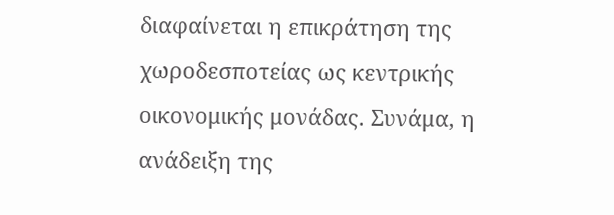διαφαίνεται η επικράτηση της χωροδεσποτείας ως κεντρικής οικονομικής μονάδας. Συνάμα, η ανάδειξη της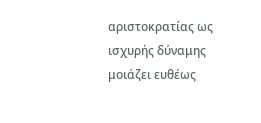αριστοκρατίας ως ισχυρής δύναμης μοιάζει ευθέως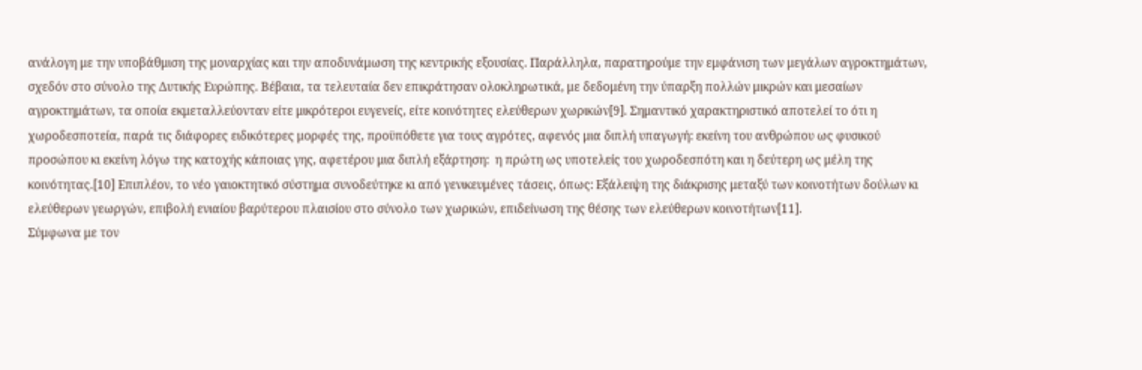ανάλογη με την υποβάθμιση της μοναρχίας και την αποδυνάμωση της κεντρικής εξουσίας. Παράλληλα, παρατηρούμε την εμφάνιση των μεγάλων αγροκτημάτων, σχεδόν στο σύνολο της Δυτικής Ευρώπης. Βέβαια, τα τελευταία δεν επικράτησαν ολοκληρωτικά, με δεδομένη την ύπαρξη πολλών μικρών και μεσαίων αγροκτημάτων, τα οποία εκμεταλλεύονταν είτε μικρότεροι ευγενείς, είτε κοινότητες ελεύθερων χωρικών[9]. Σημαντικό χαρακτηριστικό αποτελεί το ότι η χωροδεσποτεία, παρά τις διάφορες ειδικότερες μορφές της, προϋπόθετε για τους αγρότες, αφενός μια διπλή υπαγωγή: εκείνη του ανθρώπου ως φυσικού προσώπου κι εκείνη λόγω της κατοχής κάποιας γης, αφετέρου μια διπλή εξάρτηση:  η πρώτη ως υποτελείς του χωροδεσπότη και η δεύτερη ως μέλη της κοινότητας.[10] Επιπλέον, το νέο γαιοκτητικό σύστημα συνοδεύτηκε κι από γενικευμένες τάσεις, όπως: Εξάλειψη της διάκρισης μεταξύ των κοινοτήτων δούλων κι ελεύθερων γεωργών, επιβολή ενιαίου βαρύτερου πλαισίου στο σύνολο των χωρικών, επιδείνωση της θέσης των ελεύθερων κοινοτήτων[11].
Σύμφωνα με τον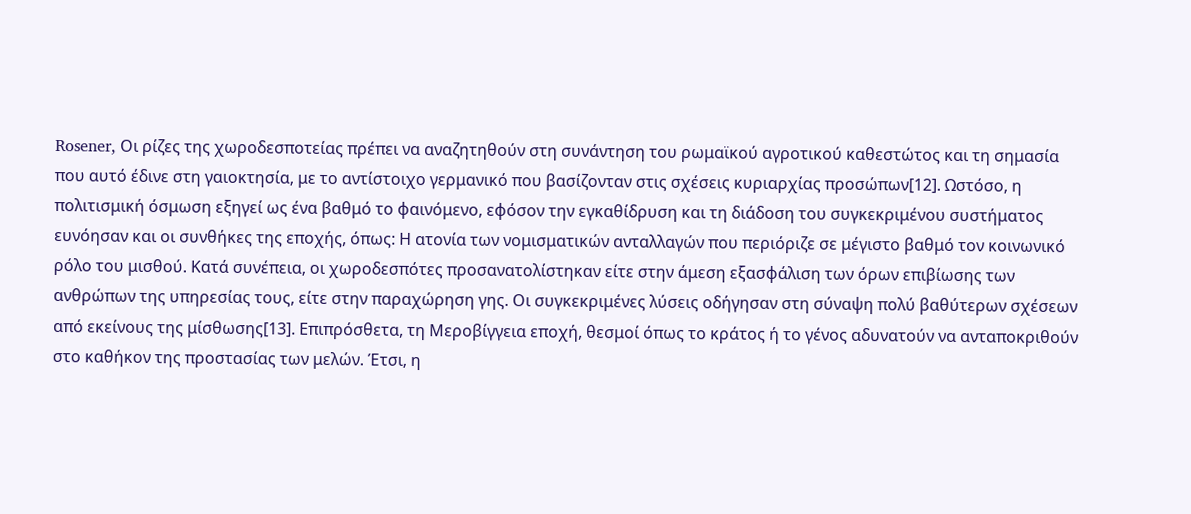Rosener, Οι ρίζες της χωροδεσποτείας πρέπει να αναζητηθούν στη συνάντηση του ρωμαϊκού αγροτικού καθεστώτος και τη σημασία που αυτό έδινε στη γαιοκτησία, με το αντίστοιχο γερμανικό που βασίζονταν στις σχέσεις κυριαρχίας προσώπων[12]. Ωστόσο, η πολιτισμική όσμωση εξηγεί ως ένα βαθμό το φαινόμενο, εφόσον την εγκαθίδρυση και τη διάδοση του συγκεκριμένου συστήματος ευνόησαν και οι συνθήκες της εποχής, όπως: Η ατονία των νομισματικών ανταλλαγών που περιόριζε σε μέγιστο βαθμό τον κοινωνικό ρόλο του μισθού. Κατά συνέπεια, οι χωροδεσπότες προσανατολίστηκαν είτε στην άμεση εξασφάλιση των όρων επιβίωσης των ανθρώπων της υπηρεσίας τους, είτε στην παραχώρηση γης. Οι συγκεκριμένες λύσεις οδήγησαν στη σύναψη πολύ βαθύτερων σχέσεων από εκείνους της μίσθωσης[13]. Επιπρόσθετα, τη Μεροβίγγεια εποχή, θεσμοί όπως το κράτος ή το γένος αδυνατούν να ανταποκριθούν στο καθήκον της προστασίας των μελών. Έτσι, η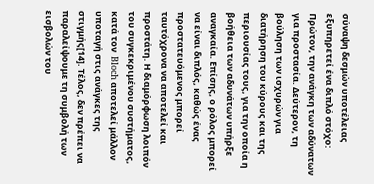σύναψη δεσμών υποτέλειας εξυπηρετεί ένα διπλό στόχο: Πρώτον, την ανάγκη των αδύνατων για προστασία. Δεύτερον, τη βούληση των ισχυρών για διατήρηση του κύρους και της περιουσίας τους, για την οποία η βοήθεια των αδυνάτων υπήρξε αναγκαία. Επίσης, ο ρόλος μπορεί να είναι διπλός, καθώς ένας προστατευόμενος μπορεί ταυτόχρονα να αποτελεί και προστάτη. Η διαμόρφωση λοιπόν του συγκεκριμένου συστήματος, κατά τον  Bloch αποτελεί μάλλον υποταγή στις ανάγκες της στιγμής[14]. Τέλος, δεν πρέπει να παραλείψουμε τη συμβολή των εισβολών του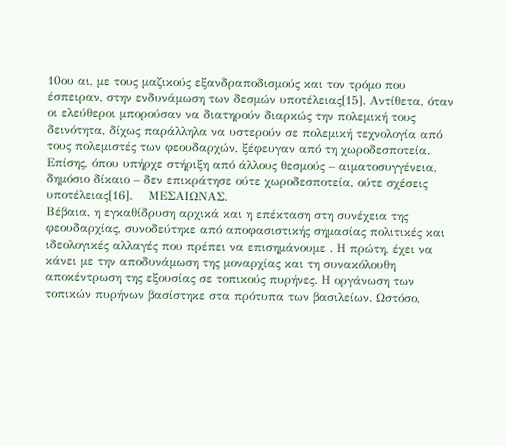10ου αι, με τους μαζικούς εξανδραποδισμούς και τον τρόμο που έσπειραν, στην ενδυνάμωση των δεσμών υποτέλειας[15]. Αντίθετα, όταν οι ελεύθεροι μπορούσαν να διατηρούν διαρκώς την πολεμική τους δεινότητα, δίχως παράλληλα να υστερούν σε πολεμική τεχνολογία από τους πολεμιστές των φεουδαρχών, ξέφευγαν από τη χωροδεσποτεία. Επίσης, όπου υπήρχε στήριξη από άλλους θεσμούς – αιματοσυγγένεια, δημόσιο δίκαιο – δεν επικράτησε ούτε χωροδεσποτεία, ούτε σχέσεις υποτέλειας[16].    ΜΕΣΑΙΩΝΑΣ.
Βέβαια, η εγκαθίδρυση αρχικά και η επέκταση στη συνέχεια της φεουδαρχίας, συνοδεύτηκε από αποφασιστικής σημασίας πολιτικές και ιδεολογικές αλλαγές που πρέπει να επισημάνουμε . Η πρώτη, έχει να κάνει με την αποδυνάμωση της μοναρχίας και τη συνακόλουθη αποκέντρωση της εξουσίας σε τοπικούς πυρήνες. Η οργάνωση των τοπικών πυρήνων βασίστηκε στα πρότυπα των βασιλείων. Ωστόσο,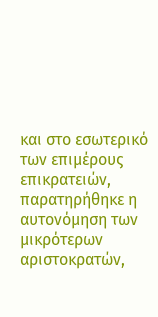και στο εσωτερικό των επιμέρους επικρατειών, παρατηρήθηκε η αυτονόμηση των μικρότερων αριστοκρατών,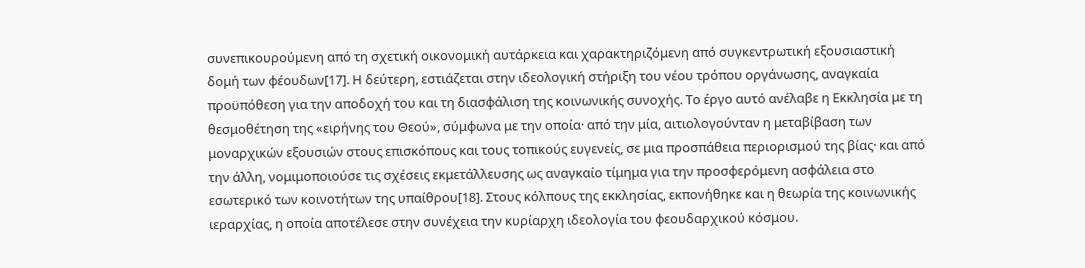συνεπικουρούμενη από τη σχετική οικονομική αυτάρκεια και χαρακτηριζόμενη από συγκεντρωτική εξουσιαστική δομή των φέουδων[17]. Η δεύτερη, εστιάζεται στην ιδεολογική στήριξη του νέου τρόπου οργάνωσης, αναγκαία προϋπόθεση για την αποδοχή του και τη διασφάλιση της κοινωνικής συνοχής. Το έργο αυτό ανέλαβε η Εκκλησία με τη θεσμοθέτηση της «ειρήνης του Θεού», σύμφωνα με την οποία· από την μία, αιτιολογούνταν η μεταβίβαση των μοναρχικών εξουσιών στους επισκόπους και τους τοπικούς ευγενείς, σε μια προσπάθεια περιορισμού της βίας· και από την άλλη, νομιμοποιούσε τις σχέσεις εκμετάλλευσης ως αναγκαίο τίμημα για την προσφερόμενη ασφάλεια στο εσωτερικό των κοινοτήτων της υπαίθρου[18]. Στους κόλπους της εκκλησίας, εκπονήθηκε και η θεωρία της κοινωνικής ιεραρχίας, η οποία αποτέλεσε στην συνέχεια την κυρίαρχη ιδεολογία του φεουδαρχικού κόσμου.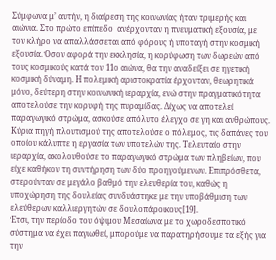Σύμφωνα μ’ αυτήν, η διαίρεση της κοινωνίας ήταν τριμερής και αιώνια. Στο πρώτο επίπεδο  ανέρχονταν η πνευματική εξουσία, με τον κλήρο να απαλλάσσεται από φόρους ή υποταγή στην κοσμική εξουσία. Όσον αφορά την εκκλησία, η κορύφωση των δωρεών από τους κοσμικούς κατά τον 11ο αιώνα, θα την αναδείξει σε ηγετική κοσμική δύναμη. Η πολεμική αριστοκρατία έρχονταν, θεωρητικά μόνο, δεύτερη στην κοινωνική ιεραρχία, ενώ στην πραγματικότητα αποτελούσε την κορυφή της πυραμίδας. Δίχως να αποτελεί παραγωγικό στρώμα, ασκούσε απόλυτο έλεγχο σε γη και ανθρώπους. Κύρια πηγή πλουτισμού της αποτελούσε ο πόλεμος, τις δαπάνες του οποίου κάλυπτε η εργασία των υποτελών της. Τελευταίo στην ιεραρχία, ακολουθούσε το παραγωγικό στρώμα των πληβείων, που είχε καθήκον τη συντήρηση των δύο προηγούμενων. Επιπρόσθετα, στερούνταν σε μεγάλο βαθμό την ελευθερία του, καθώς η υποχώρηση της δουλείας συνδυάστηκε με την υποβάθμιση των ελεύθερων καλλιεργητών σε δουλοπάροικους[19].
Έτσι, την περίοδο του όψιμου Μεσαίωνα με το χωροδεσποτικό σύστημα να έχει παγιωθεί, μπορούμε να παρατηρήσουμε τα εξής για την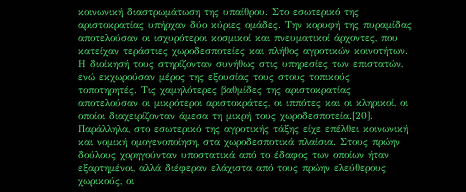κοινωνική διαστρωμάτωση της υπαίθρου. Στο εσωτερικό της αριστοκρατίας υπήρχαν δύο κύριες ομάδες. Την κορυφή της πυραμίδας αποτελούσαν οι ισχυρότεροι κοσμικοί και πνευματικοί άρχοντες, που κατείχαν τεράστιες χωροδεσποτείες και πλήθος αγροτικών κοινοτήτων. Η διοίκησή τους στηρίζονταν συνήθως στις υπηρεσίες των επιστατών, ενώ εκχωρούσαν μέρος της εξουσίας τους στους τοπικούς τοποτηρητές. Τις χαμηλότερες βαθμίδες της αριστοκρατίας αποτελούσαν οι μικρότεροι αριστοκράτες, οι ιππότες και οι κληρικοί, οι οποίοι διαχειρίζονταν άμεσα τη μικρή τους χωροδεσποτεία.[20]. Παράλληλα, στο εσωτερικό της αγροτικής τάξης είχε επέλθει κοινωνική και νομική ομογενοποίηση, στα χωροδεσποτικά πλαίσια. Στους πρώην δούλους χορηγούνταν υποστατικά από το έδαφος των οποίων ήταν εξαρτημένοι, αλλά διέφεραν ελάχιστα από τους πρώην ελεύθερους χωρικούς, οι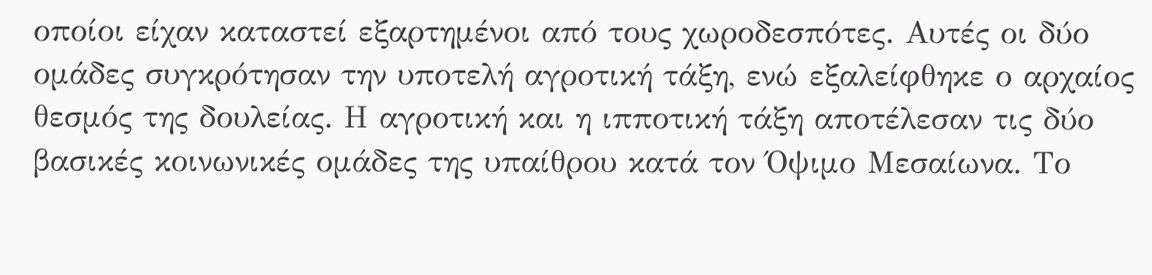οποίοι είχαν καταστεί εξαρτημένοι από τους χωροδεσπότες. Αυτές οι δύο ομάδες συγκρότησαν την υποτελή αγροτική τάξη, ενώ εξαλείφθηκε ο αρχαίος θεσμός της δουλείας. Η αγροτική και η ιπποτική τάξη αποτέλεσαν τις δύο βασικές κοινωνικές ομάδες της υπαίθρου κατά τον Όψιμο Μεσαίωνα. Το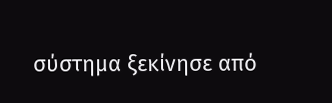σύστημα ξεκίνησε από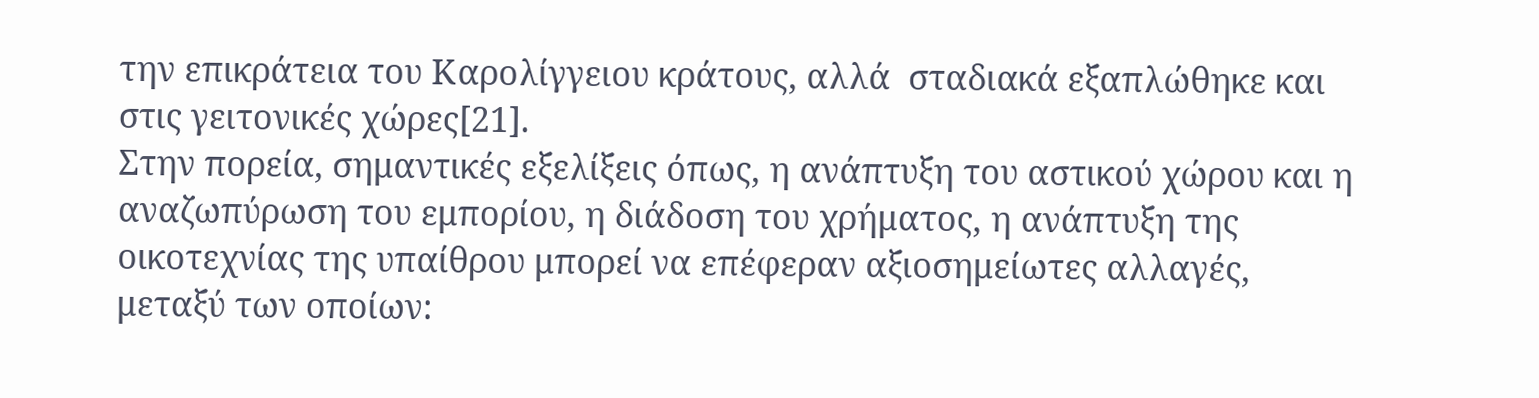την επικράτεια του Καρολίγγειου κράτους, αλλά  σταδιακά εξαπλώθηκε και στις γειτονικές χώρες[21].
Στην πορεία, σημαντικές εξελίξεις όπως, η ανάπτυξη του αστικού χώρου και η αναζωπύρωση του εμπορίου, η διάδοση του χρήματος, η ανάπτυξη της οικοτεχνίας της υπαίθρου μπορεί να επέφεραν αξιοσημείωτες αλλαγές, μεταξύ των οποίων: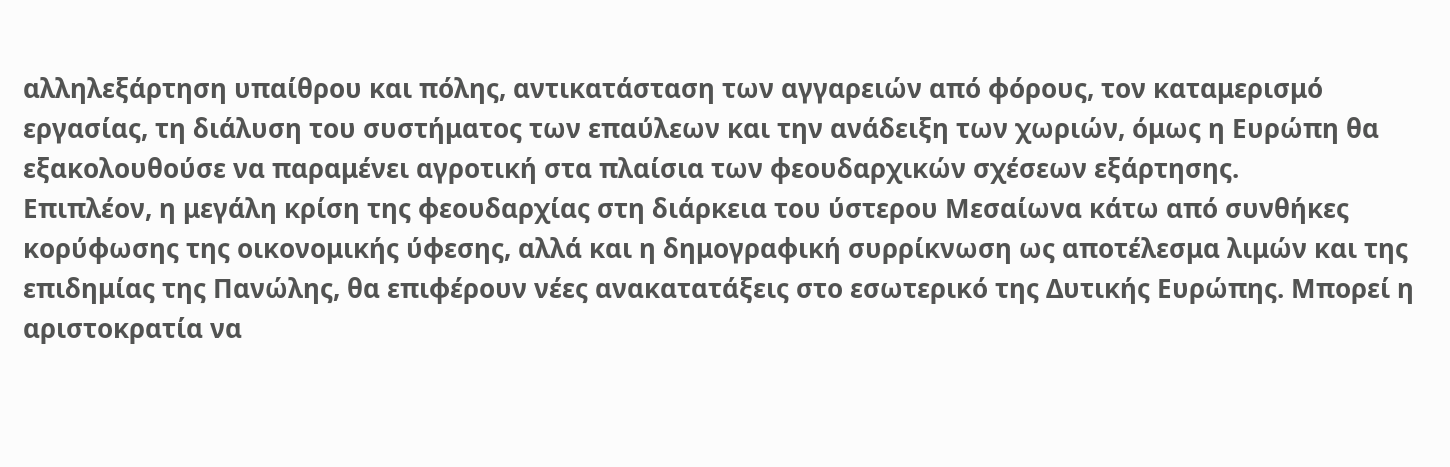αλληλεξάρτηση υπαίθρου και πόλης, αντικατάσταση των αγγαρειών από φόρους, τον καταμερισμό εργασίας, τη διάλυση του συστήματος των επαύλεων και την ανάδειξη των χωριών, όμως η Ευρώπη θα εξακολουθούσε να παραμένει αγροτική στα πλαίσια των φεουδαρχικών σχέσεων εξάρτησης.
Επιπλέον, η μεγάλη κρίση της φεουδαρχίας στη διάρκεια του ύστερου Μεσαίωνα κάτω από συνθήκες κορύφωσης της οικονομικής ύφεσης, αλλά και η δημογραφική συρρίκνωση ως αποτέλεσμα λιμών και της επιδημίας της Πανώλης, θα επιφέρουν νέες ανακατατάξεις στο εσωτερικό της Δυτικής Ευρώπης. Μπορεί η αριστοκρατία να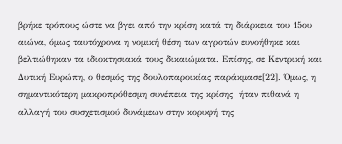βρήκε τρόπους ώστε να βγει από την κρίση κατά τη διάρκεια του 15ου αιώνα, όμως ταυτόχρονα η νομική θέση των αγροτών ευνοήθηκε και βελτιώθηκαν τα ιδιοκτησιακά τους δικαιώματα. Επίσης, σε Κεντρική και Δυτική Ευρώπη, ο θεσμός της δουλοπαροικίας παράκμασε[22]. Όμως, η σημαντικότερη μακροπρόθεσμη συνέπεια της κρίσης  ήταν πιθανά η αλλαγή του συσχετισμού δυνάμεων στην κορυφή της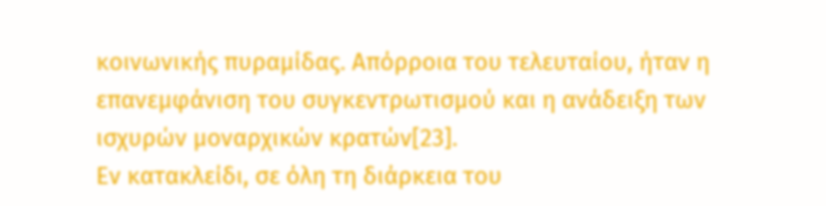κοινωνικής πυραμίδας. Απόρροια του τελευταίου, ήταν η επανεμφάνιση του συγκεντρωτισμού και η ανάδειξη των ισχυρών μοναρχικών κρατών[23].
Εν κατακλείδι, σε όλη τη διάρκεια του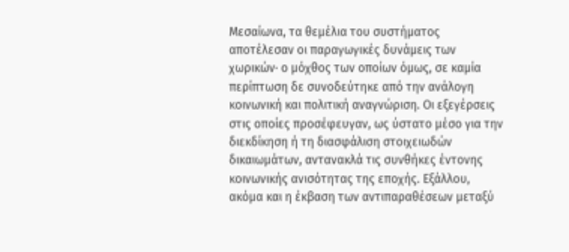Μεσαίωνα, τα θεμέλια του συστήματος αποτέλεσαν οι παραγωγικές δυνάμεις των χωρικών· ο μόχθος των οποίων όμως, σε καμία περίπτωση δε συνοδεύτηκε από την ανάλογη κοινωνική και πολιτική αναγνώριση. Οι εξεγέρσεις στις οποίες προσέφευγαν, ως ύστατο μέσο για την διεκδίκηση ή τη διασφάλιση στοιχειωδών δικαιωμάτων, αντανακλά τις συνθήκες έντονης κοινωνικής ανισότητας της εποχής. Εξάλλου, ακόμα και η έκβαση των αντιπαραθέσεων μεταξύ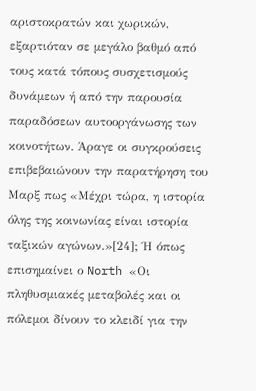αριστοκρατών και χωρικών, εξαρτιόταν σε μεγάλο βαθμό από τους κατά τόπους συσχετισμούς δυνάμεων ή από την παρουσία παραδόσεων αυτοοργάνωσης των κοινοτήτων. Άραγε οι συγκρούσεις επιβεβαιώνουν την παρατήρηση του Μαρξ πως «Μέχρι τώρα, η ιστορία όλης της κοινωνίας είναι ιστορία ταξικών αγώνων.»[24]; Ή όπως επισημαίνει ο North «Οι πληθυσμιακές μεταβολές και οι πόλεμοι δίνουν το κλειδί για την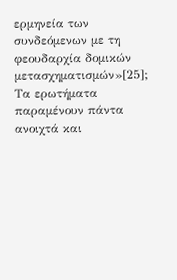ερμηνεία των συνδεόμενων με τη φεουδαρχία δομικών μετασχηματισμών»[25]; Τα ερωτήματα παραμένουν πάντα ανοιχτά και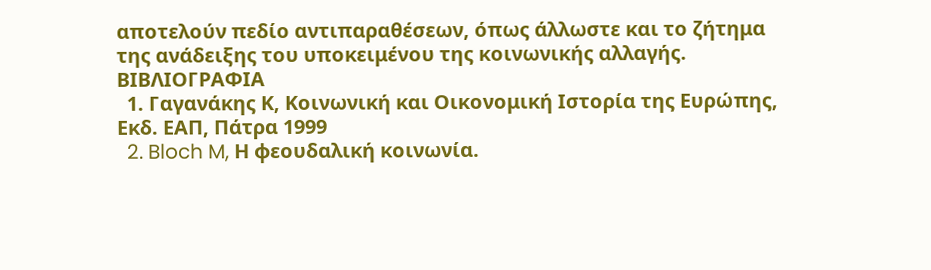αποτελούν πεδίο αντιπαραθέσεων, όπως άλλωστε και το ζήτημα της ανάδειξης του υποκειμένου της κοινωνικής αλλαγής.
ΒΙΒΛΙΟΓΡΑΦΙΑ
  1. Γαγανάκης Κ, Κοινωνική και Οικονομική Ιστορία της Ευρώπης, Εκδ. ΕΑΠ, Πάτρα 1999
  2. Bloch M, Η φεουδαλική κοινωνία.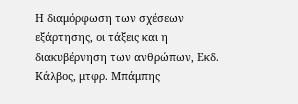Η διαμόρφωση των σχέσεων εξάρτησης, οι τάξεις και η διακυβέρνηση των ανθρώπων, Εκδ. Κάλβος, μτφρ. Μπάμπης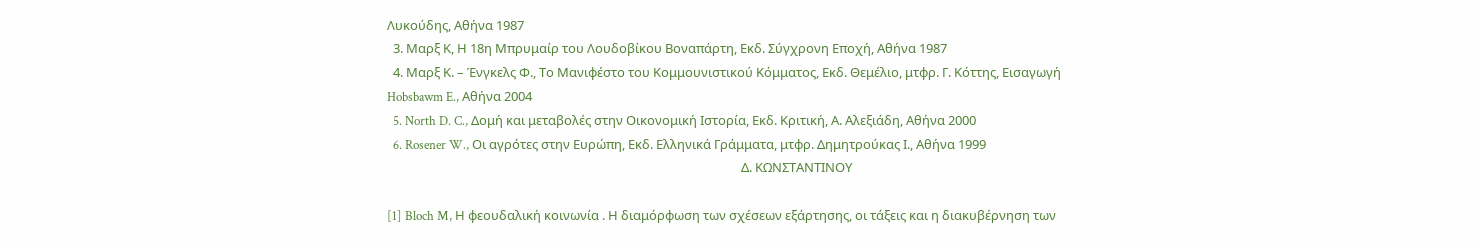Λυκούδης, Αθήνα 1987
  3. Μαρξ Κ, Η 18η Μπρυμαίρ του Λουδοβίκου Βοναπάρτη, Εκδ. Σύγχρονη Εποχή, Αθήνα 1987
  4. Μαρξ Κ. – Ένγκελς Φ., Το Μανιφέστο του Κομμουνιστικού Κόμματος, Εκδ. Θεμέλιο, μτφρ. Γ. Κόττης, Εισαγωγή  Hobsbawm E., Αθήνα 2004
  5. North D. C., Δομή και μεταβολές στην Οικονομική Ιστορία, Εκδ. Κριτική, Α. Αλεξιάδη, Αθήνα 2000
  6. Rosener W., Οι αγρότες στην Ευρώπη, Εκδ. Ελληνικά Γράμματα, μτφρ. Δημητρούκας Ι., Αθήνα 1999
                                                                                                                      Δ. ΚΩΝΣΤΑΝΤΙΝΟΥ

[1] Bloch M, Η φεουδαλική κοινωνία . Η διαμόρφωση των σχέσεων εξάρτησης, οι τάξεις και η διακυβέρνηση των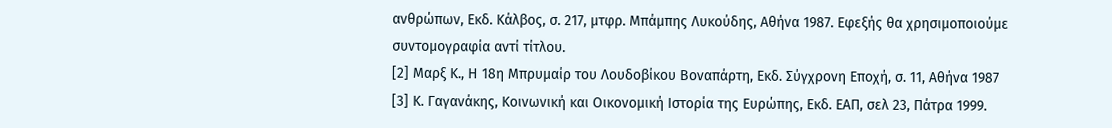ανθρώπων, Εκδ. Κάλβος, σ. 217, μτφρ. Μπάμπης Λυκούδης, Αθήνα 1987. Εφεξής θα χρησιμοποιούμε συντομογραφία αντί τίτλου.
[2] Μαρξ Κ., Η 18η Μπρυμαίρ του Λουδοβίκου Βοναπάρτη, Εκδ. Σύγχρονη Εποχή, σ. 11, Αθήνα 1987
[3] Κ. Γαγανάκης, Κοινωνική και Οικονομική Ιστορία της Ευρώπης, Εκδ. ΕΑΠ, σελ 23, Πάτρα 1999.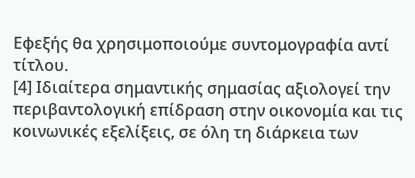Εφεξής θα χρησιμοποιούμε συντομογραφία αντί τίτλου.
[4] Ιδιαίτερα σημαντικής σημασίας αξιολογεί την περιβαντολογική επίδραση στην οικονομία και τις κοινωνικές εξελίξεις, σε όλη τη διάρκεια των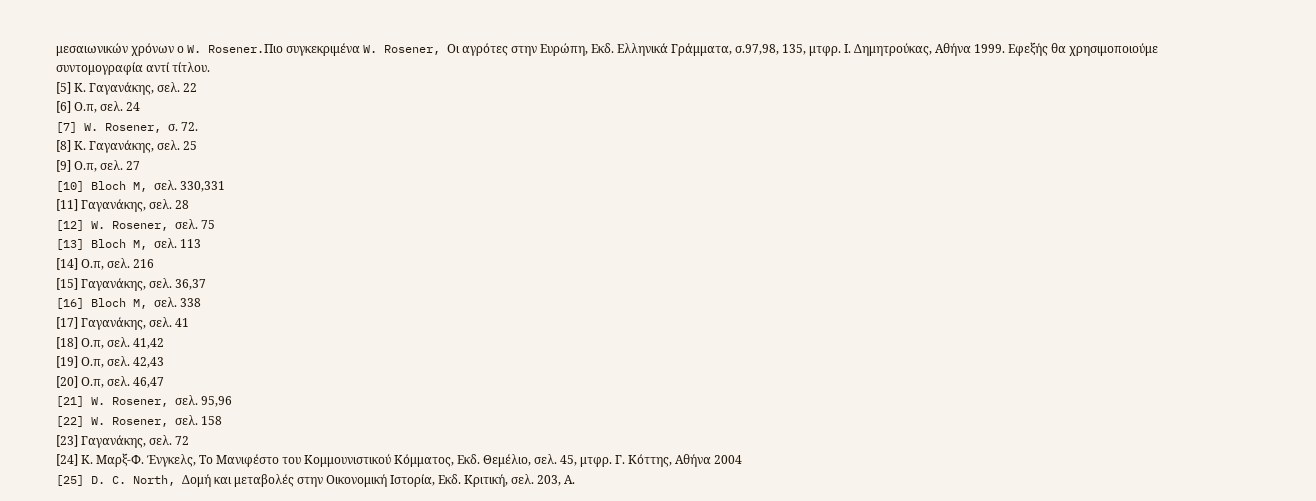μεσαιωνικών χρόνων ο W. Rosener.Πιο συγκεκριμένα W. Rosener, Οι αγρότες στην Ευρώπη, Εκδ. Ελληνικά Γράμματα, σ.97,98, 135, μτφρ. Ι. Δημητρούκας, Αθήνα 1999. Εφεξής θα χρησιμοποιούμε συντομογραφία αντί τίτλου.
[5] Κ. Γαγανάκης, σελ. 22
[6] Ο.π, σελ. 24
[7] W. Rosener, σ. 72.
[8] Κ. Γαγανάκης, σελ. 25
[9] Ο.π, σελ. 27
[10] Bloch M, σελ. 330,331
[11] Γαγανάκης, σελ. 28
[12] W. Rosener, σελ. 75
[13] Bloch M, σελ. 113
[14] Ο.π, σελ. 216
[15] Γαγανάκης, σελ. 36,37
[16] Bloch M, σελ. 338
[17] Γαγανάκης, σελ. 41
[18] Ο.π, σελ. 41,42
[19] Ο.π, σελ. 42,43
[20] Ο.π, σελ. 46,47
[21] W. Rosener, σελ. 95,96
[22] W. Rosener, σελ. 158
[23] Γαγανάκης, σελ. 72
[24] Κ. Μαρξ-Φ. Ένγκελς, Το Μανιφέστο του Κομμουνιστικού Κόμματος, Εκδ. Θεμέλιο, σελ. 45, μτφρ. Γ. Κόττης, Αθήνα 2004
[25] D. C. North, Δομή και μεταβολές στην Οικονομική Ιστορία, Εκδ. Κριτική, σελ. 203, Α.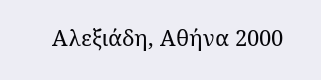Αλεξιάδη, Αθήνα 2000